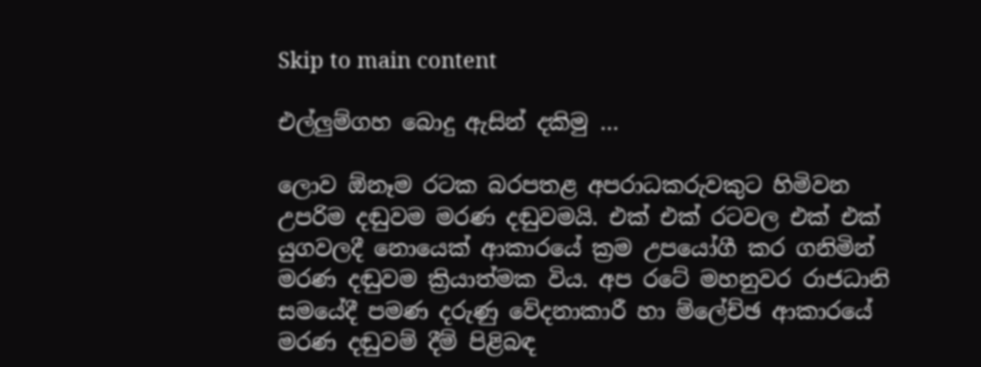Skip to main content

එල්ලුම්ගහ බොදු ඇසින් දකිමු …

ලොව ඕනෑම රටක බරපතළ අපරාධකරුවකුට හිමිවන උපරිම දඬුවම මරණ දඬුවමයි. එක් එක් රටවල එක් එක් යුගවලදී නොයෙක් ආකාරයේ ක්‍රම උපයෝගී කර ගනිමින් මරණ දඬුවම ක්‍රියාත්මක විය. අප රටේ මහනුවර රාජධානි සමයේදී පමණ දරුණු වේදනාකාරී හා ම්‍ලේච්ඡ ආකාරයේ මරණ දඬුවම් දීම් පිළිබඳ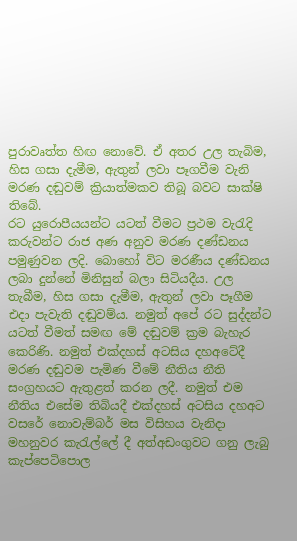පුරාවෘත්ත හිඟ නොවේ. ඒ අතර උල තැබිම, හිස ගසා දැමීම, ඇතුන් ලවා පෑගවීම වැනි මරණ දඬුවම් ක්‍රියාත්මකව තිබූ බවට සාක්ෂි තිබේ.
රට යුරොපීයයන්ට යටත් වීමට ප්‍රථම වැරැදි කරුවන්ට රාජ අණ අනුව මරණ දණ්ඩනය පමුණුවන ලදි. බොහෝ විට මරණීය දණ්ඩනය ලබා දුන්නේ මිනිසුන් බලා සිටියදීය. උල තැබීම, හිස ගසා දැමීම, ඇතුන් ලවා පෑගීම එදා පැවැති දඬුවම්ය. නමුත් අපේ රට සුද්දන්ට යටත් වීමත් සමඟ මේ දඬුවම් ක්‍රම බැහැර කෙරිණි. නමුත් එක්දහස් අටසිය දහඅටේදී මරණ දඬුවම පැමිණ වීමේ නීතිය නීති සංග්‍රහයට ඇතුළත් කරන ලදී. නමුත් එම නීතිය එසේම තිබියදී එක්දහස් අටසිය දහඅට වසරේ නොවැම්බර් මස විසිහය වැනිදා මහනුවර කැරැල්ලේ දී අත්අඩංගුවට ගනු ලැබු කැප්පෙටිපොල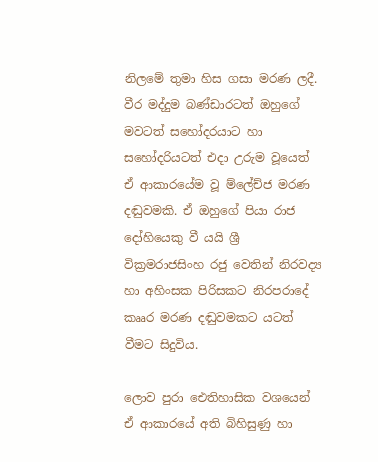නිලමේ තුමා හිස ගසා මරණ ලදී. වීර මද්දුම බණ්ඩාරටත් ඔහුගේ මවටත් සහෝදරයාට හා සහෝදරියටත් එදා උරුම වූයෙත් ඒ ආකාරයේම වූ ම්‍ලේච්ජ මරණ දඬුවමකි. ඒ ඔහුගේ පියා රාජ දෝහියෙකු වී යයි ශ්‍රී වික්‍රමරාජසිංහ රජු වෙතින් නිරවද්‍ය හා අහිංසක පිරිසකට නිරපරාදේ කෲර මරණ දඬුවමකට යටත් වීමට සිදුවිය.

ලොව පුරා ඓතිහාසික වශයෙන් ඒ ආකාරයේ අති බිහිසුණු හා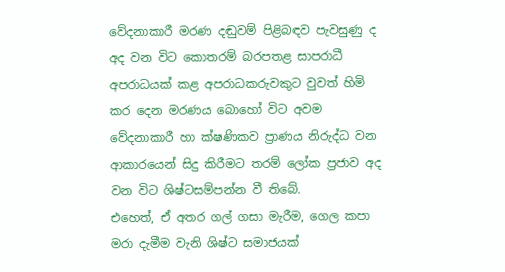වේදනාකාරී මරණ දඬුවම් පිළිබඳව පැවසුණු ද අද වන විට කොතරම් බරපතළ සාපරාධී අපරාධයක් කළ අපරාධකරුවකුට වුවත් හිමි කර දෙන මරණය බොහෝ විට අවම වේදනාකාරී හා ක්ෂණිකව ප්‍රාණය නිරුද්ධ වන ආකාරයෙන් සිදු කිරීමට තරම් ලෝක ප්‍රජාව අද වන විට ශිෂ්ටසම්පන්න වී තිබේ.
එහෙත්, ඒ අතර ගල් ගසා මැරීම, ගෙල කපා මරා දැමීම වැනි ශිෂ්ට සමාජයක්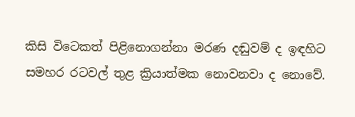කිසි විටෙකත් පිළිනොගන්නා මරණ දඬුවම් ද ඉඳහිට සමහර රටවල් තුළ ක්‍රියාත්මක නොවනවා ද නොවේ.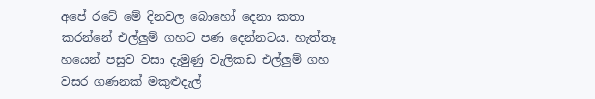අපේ රටේ මේ දිනවල බොහෝ දෙනා කතා කරන්නේ එල්ලුම් ගහට පණ දෙන්නටය. හැත්තෑ හයෙන් පසුව වසා දැමුණු වැලිකඩ එල්ලුම් ගහ වසර ගණනක් මකුළුදැල්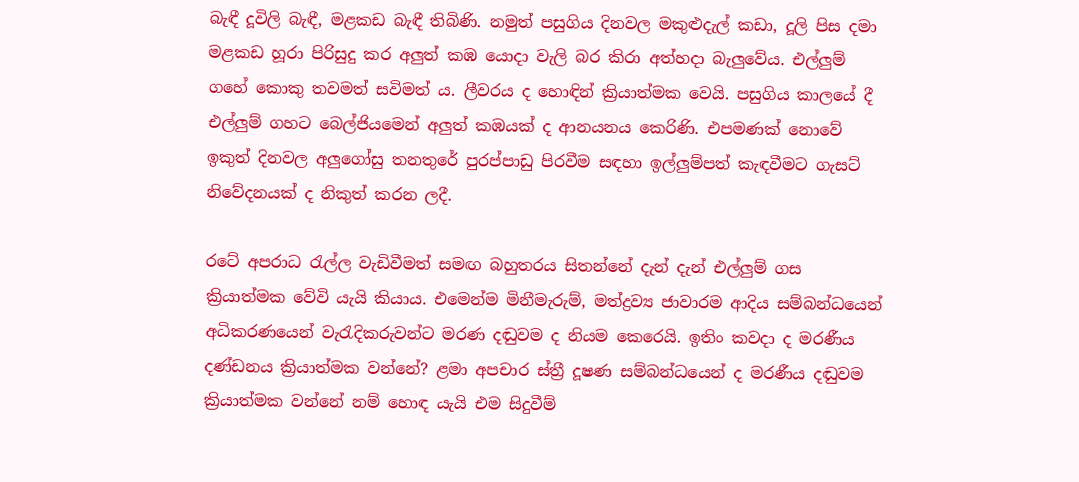බැඳී දූවිලි බැඳී, මළකඩ බැඳී තිබිණි. නමුත් පසුගිය දිනවල මකුළුදැල් කඩා, දූලි පිස දමා මළකඩ හූරා පිරිසුදු කර අලුත් කඹ යොදා වැලි බර කිරා අත්හදා බැලුවේය. එල්ලුම් ගහේ කොකු තවමත් සවිමත් ය. ලීවරය ද හොඳින් ක්‍රියාත්මක වෙයි. පසුගිය කාලයේ දී එල්ලුම් ගහට බෙල්ජියමෙන් අලුත් කඹයක් ද ආනයනය කෙරිණි. එපමණක් නොවේ ඉකුත් දිනවල අලුගෝසු තනතුරේ පුරප්පාඩු පිරවීම සඳහා ඉල්ලුම්පත් කැඳවීමට ගැසට් නිවේදනයක් ද නිකුත් කරන ලදී.

රටේ අපරාධ රැල්ල වැඩිවීමත් සමඟ බහුතරය සිතන්නේ දැන් දැන් එල්ලුම් ගස ක්‍රියාත්මක වේවි යැයි කියාය. එමෙන්ම මිනීමැරුම්, මත්ද්‍රව්‍ය ජාවාරම ආදිය සම්බන්ධයෙන් අධිකරණයෙන් වැරැදිකරුවන්ට මරණ දඬුවම ද නියම කෙරෙයි. ඉතිං කවදා ද මරණීය දණ්ඩනය ක්‍රියාත්මක වන්නේ? ළමා අපචාර ස්ත්‍රී දූෂණ සම්බන්ධයෙන් ද මරණීය දඬුවම ක්‍රියාත්මක වන්නේ නම් හොඳ යැයි එම සිදුවීම්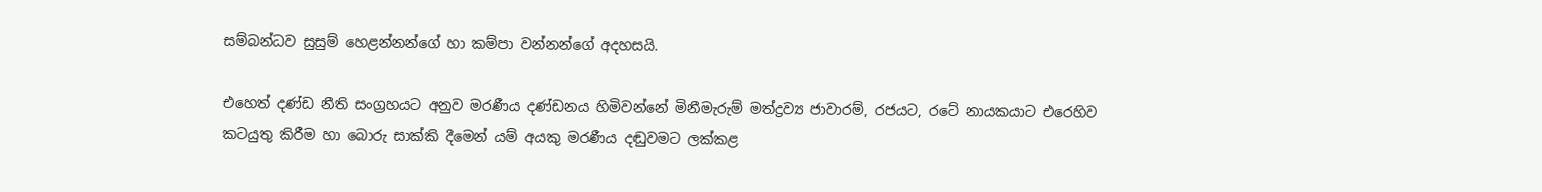සම්බන්ධව සුසුම් හෙළන්නන්ගේ හා කම්පා වන්නන්ගේ අදහසයි.

එහෙත් දණ්ඩ නීති සංග්‍රහයට අනුව මරණීය දණ්ඩනය හිමිවන්නේ මිනීමැරුම් මත්ද්‍රව්‍ය ජාවාරම්, රජයට, රටේ නායකයාට එරෙහිව කටයුතු කිරීම හා බොරු සාක්කි දීමෙන් යම් අයකු මරණීය දඬුවමට ලක්කළ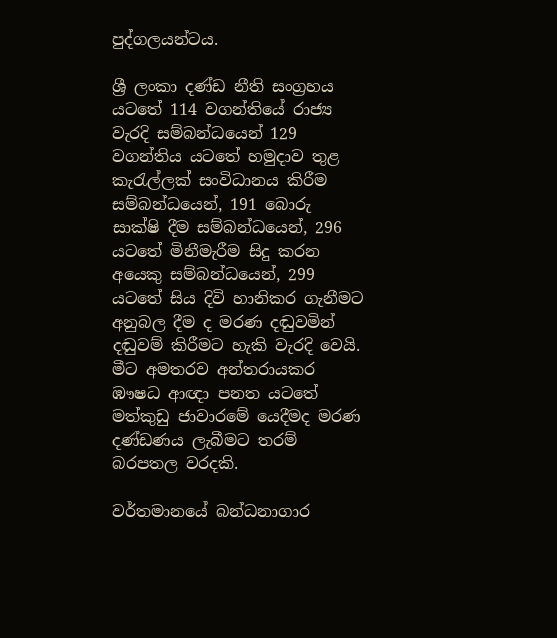පුද්ගලයන්ටය.

ශ්‍රී ලංකා දණ්ඩ නීති සංග්‍රහය යටතේ 114 වගන්තියේ රාජ්‍ය වැරදි සම්බන්ධයෙන් 129 වගන්තිය යටතේ හමුදාව තුළ කැරැල්ලක් සංවිධානය කිරීම සම්බන්ධයෙන්, 191 බොරු සාක්ෂි දීම සම්බන්ධයෙන්, 296 යටතේ මිනීමැරීම සිදු කරන අයෙකු සම්බන්ධයෙන්, 299 යටතේ සිය දිවි හානිකර ගැනීමට අනුබල දීම ද මරණ දඬුවමින් දඬුවම් කිරීමට හැකි වැරදි වෙයි. මීට අමතරව අන්තරායකර ඹෟෂධ ආඥා පනත යටතේ මත්කුඩු ජාවාරමේ යෙදීමද මරණ දණ්ඩණය ලැබීමට තරම් බරපතල වරදකි.

වර්තමානයේ බන්ධනාගාර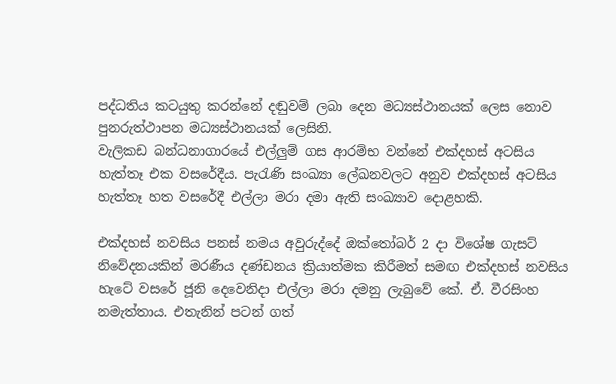පද්ධතිය කටයුතු කරන්නේ දඬුවම් ලබා දෙන මධ්‍යස්ථානයක් ලෙස නොව පුනරුත්ථාපන මධ්‍යස්ථානයක් ලෙසිනි.
වැලිකඩ බන්ධනාගාරයේ එල්ලුම් ගස ආරම්භ වන්නේ එක්දහස් අටසිය හැත්තෑ එක වසරේදීය. පැරැණි සංඛ්‍යා ලේඛනවලට අනුව එක්දහස් අටසිය හැත්තෑ හත වසරේදී එල්ලා මරා දමා ඇති සංඛ්‍යාව දොළහකි.

එක්දහස් නවසිය පනස් නමය අවුරුද්දේ ඔක්තෝබර් 2 දා විශේෂ ගැසට් නිවේදනයකින් මරණීය දණ්ඩනය ක්‍රියාත්මක කිරීමත් සමඟ එක්දහස් නවසිය හැටේ වසරේ ජූනි දෙවෙනිදා එල්ලා මරා දමනු ලැබුවේ කේ. ඒ. වීරසිංහ නමැත්තාය. එතැනින් පටන් ගත්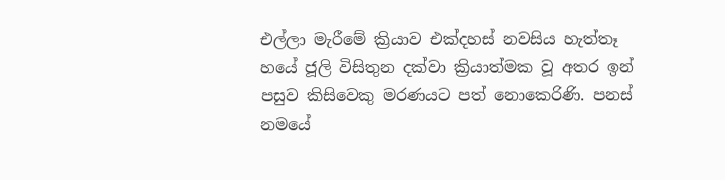එල්ලා මැරීමේ ක්‍රියාව එක්දහස් නවසිය හැත්තෑ හයේ ජූලි විසිතුන දක්වා ක්‍රියාත්මක වූ අතර ඉන් පසුව කිසිවෙකු මරණයට පත් නොකෙරිණි. පනස් නමයේ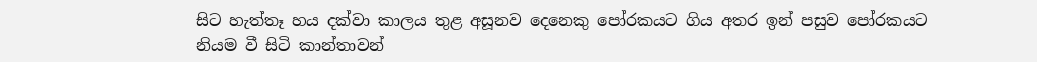සිට හැත්තෑ හය දක්වා කාලය තුළ අසූනව දෙනෙකු පෝරකයට ගිය අතර ඉන් පසුව පෝරකයට නියම වී සිටි කාන්තාවන්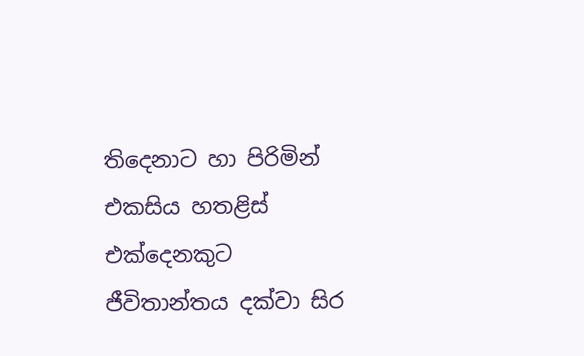තිදෙනාට හා පිරිමින් එකසිය හතළිස් එක්දෙනකුට ජීවිතාන්තය දක්වා සිර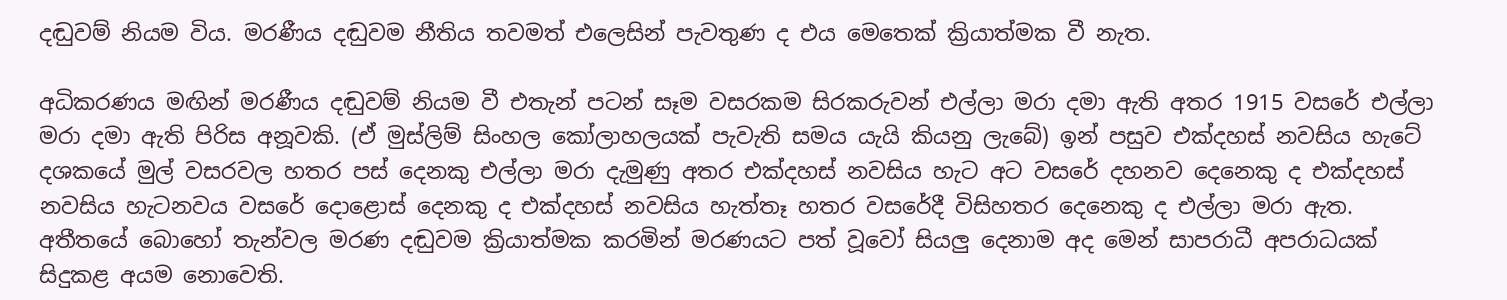දඬුවම් නියම විය. මරණීය දඬුවම නීතිය තවමත් එලෙසින් පැවතුණ ද එය මෙතෙක් ක්‍රියාත්මක වී නැත.

අධිකරණය මඟින් මරණීය දඬුවම් නියම වී එතැන් පටන් සෑම වසරකම සිරකරුවන් එල්ලා මරා දමා ඇති අතර 1915 වසරේ එල්ලා මරා දමා ඇති පිරිස අනූවකි. (ඒ මුස්ලිම් සිංහල කෝලාහලයක් පැවැති සමය යැයි කියනු ලැබේ) ඉන් පසුව එක්දහස් නවසිය හැටේ දශකයේ මුල් වසරවල හතර පස් දෙනකු එල්ලා මරා දැමුණු අතර එක්දහස් නවසිය හැට අට වසරේ දහනව දෙනෙකු ද එක්දහස් නවසිය හැටනවය වසරේ දොළොස් දෙනකු ද එක්දහස් නවසිය හැත්තෑ හතර වසරේදී විසිහතර දෙනෙකු ද එල්ලා මරා ඇත.
අතීතයේ බොහෝ තැන්වල මරණ දඬුවම ක්‍රියාත්මක කරමින් මරණයට පත් වූවෝ සියලු දෙනාම අද මෙන් සාපරාධී අපරාධයක් සිදුකළ අයම නොවෙති.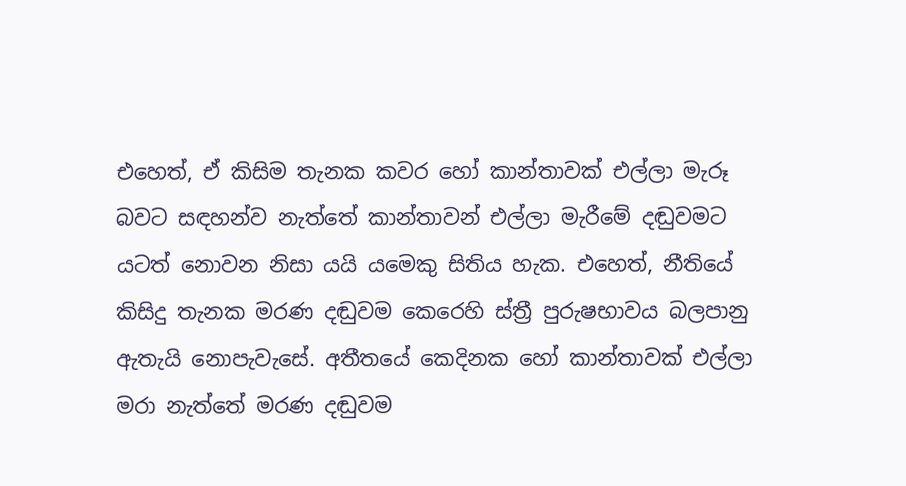එහෙත්, ඒ කිසිම තැනක කවර හෝ කාන්තාවක් එල්ලා මැරූ බවට සඳහන්ව නැත්තේ කාන්තාවන් එල්ලා මැරීමේ දඬුවමට යටත් නොවන නිසා යයි යමෙකු සිතිය හැක. එහෙත්, නීතියේ කිසිදු තැනක මරණ දඬුවම කෙරෙහි ස්ත්‍රී පුරුෂභාවය බලපානු ඇතැයි නොපැවැසේ. අතීතයේ කෙදිනක හෝ කාන්තාවක් එල්ලා මරා නැත්තේ මරණ දඬුවම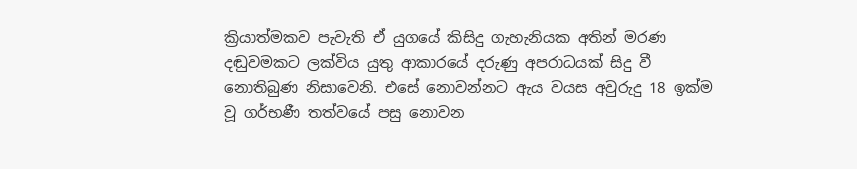ක්‍රියාත්මකව පැවැති ඒ යුගයේ කිසිදු ගැහැනියක අතින් මරණ දඬුවමකට ලක්විය යුතු ආකාරයේ දරුණු අපරාධයක් සිදු වී නොතිබුණ නිසාවෙනි. එසේ නොවන්නට ඇය වයස අවුරුදු 18 ඉක්ම වූ ගර්භණී තත්වයේ පසු නොවන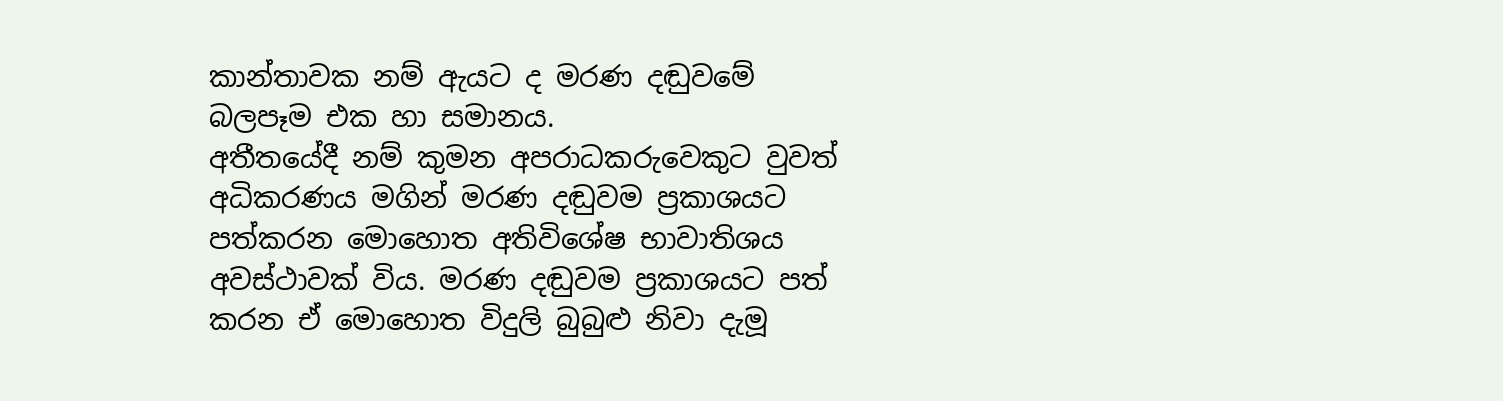කාන්තාවක නම් ඇයට ද මරණ දඬුවමේ බලපෑම එක හා සමානය.
අතීතයේදී නම් කුමන අපරාධකරුවෙකුට වුවත් අධිකරණය මගින් මරණ දඬුවම ප්‍රකාශයට පත්කරන මොහොත අතිවිශේෂ භාවාතිශය අවස්ථාවක් විය. මරණ දඬුවම ප්‍රකාශයට පත් කරන ඒ මොහොත විදුලි බුබුළු නිවා දැමූ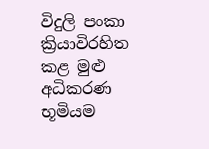විදුලි පංකා ක්‍රියාවිරහිත කළ මුළු අධිකරණ භූමියම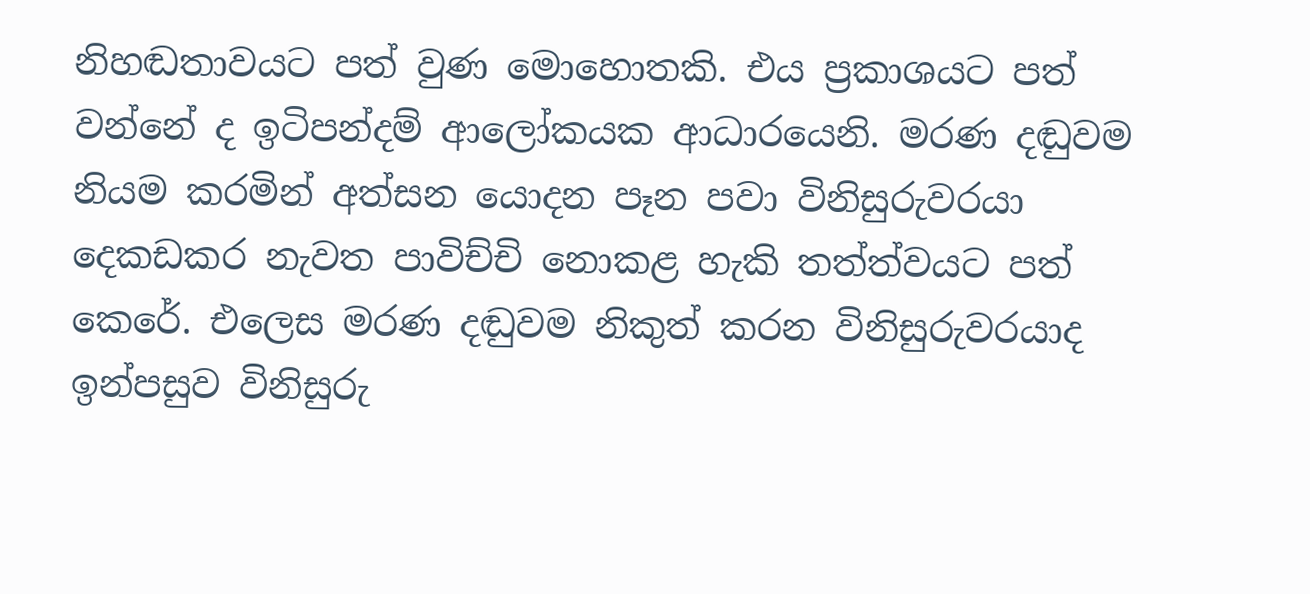නිහඬතාවයට පත් වුණ මොහොතකි. එය ප්‍රකාශයට පත් වන්නේ ද ඉටිපන්දම් ආලෝකයක ආධාරයෙනි. මරණ දඬුවම නියම කරමින් අත්සන යොදන පෑන පවා විනිසුරුවරයා දෙකඩකර නැවත පාවිච්චි නොකළ හැකි තත්ත්වයට පත් කෙරේ. එලෙස මරණ දඬුවම නිකුත් කරන විනිසුරුවරයාද ඉන්පසුව විනිසුරු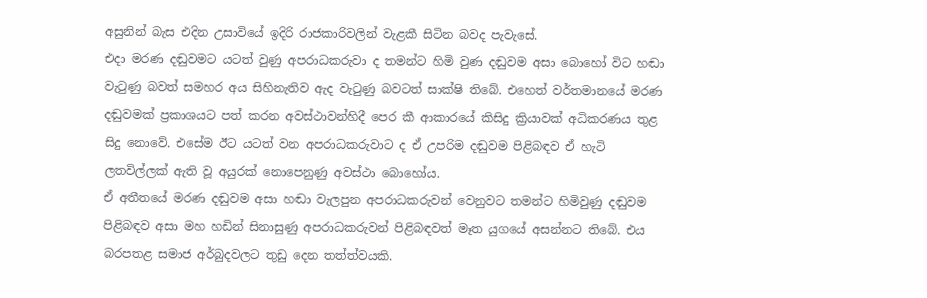අසුනින් බැස එදින උසාවියේ ඉදිරි රාජකාරිවලින් වැළකී සිටින බවද පැවැසේ.
එදා මරණ දඬුවමට යටත් වුණු අපරාධකරුවා ද තමන්ට හිමි වුණ දඬුවම අසා බොහෝ විට හඬා වැටුණු බවත් සමහර අය සිහිනැතිව ඇද වැටුණු බවටත් සාක්ෂි තිබේ. එහෙත් වර්තමානයේ මරණ දඬුවමක් ප්‍රකාශයට පත් කරන අවස්ථාවන්හිදී පෙර කී ආකාරයේ කිසිදු ක්‍රියාවක් අධිකරණය තුළ සිදු නොවේ. එසේම ඊට යටත් වන අපරාධකරුවාට ද ඒ උපරිම දඬුවම පිළිබඳව ඒ හැටි ලතවිල්ලක් ඇති වූ අයුරක් නොපෙනුණු අවස්ථා බොහෝය.
ඒ අතීතයේ මරණ දඬුවම අසා හඬා වැලපුන අපරාධකරුවන් වෙනුවට තමන්ට හිමිවුණු දඬුවම පිළිබඳව අසා මහ හඩින් සිනාසුණු අපරාධකරුවන් පිළිබඳවත් මෑත යුගයේ අසන්නට තිබේ. එය බරපතළ සමාජ අර්බුදවලට තුඩු දෙන තත්ත්වයකි.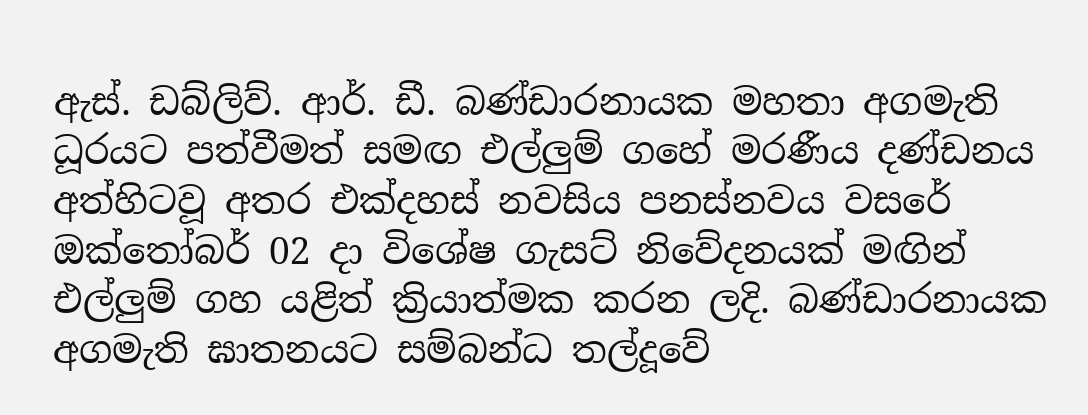ඇස්. ඩබ්ලිව්. ආර්. ඩී. බණ්ඩාරනායක මහතා අගමැති ධූරයට පත්වීමත් සමඟ එල්ලුම් ගහේ මරණීය දණ්ඩනය අත්හිටවූ අතර එක්දහස් නවසිය පනස්නවය වසරේ ඔක්තෝබර් 02 දා විශේෂ ගැසට් නිවේදනයක් මඟින් එල්ලුම් ගහ යළිත් ක්‍රියාත්මක කරන ලදි. බණ්ඩාරනායක අගමැති ඝාතනයට සම්බන්ධ තල්දූවේ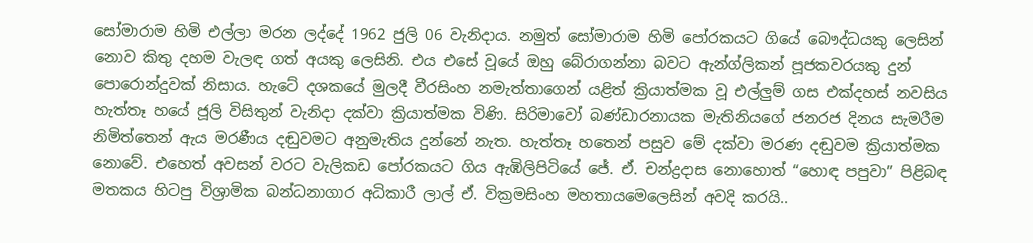සෝමාරාම හිමි එල්ලා මරන ලද්දේ 1962 ජුලි 06 වැනිදාය. නමුත් සෝමාරාම හිමි පෝරකයට ගියේ බෞද්ධයකු ලෙසින් නොව කිතු දහම වැලඳ ගත් අයකු ලෙසිනි. එය එසේ වූයේ ඔහු බේරාගන්නා බවට ඇන්ග්ලිකන් පූජකවරයකු දුන් පොරොන්දුවක් නිසාය. හැටේ දශකයේ මුලදී වීරසිංහ නමැත්තාගෙන් යළිත් ක්‍රියාත්මක වූ එල්ලුම් ගස එක්දහස් නවසිය හැත්තෑ හයේ ජූලි විසිතුන් වැනිදා දක්වා ක්‍රියාත්මක විණි. සිරිමාවෝ බණ්ඩාරනායක මැතිනියගේ ජනරජ දිනය සැමරීම නිමිත්තෙන් ඇය මරණීය දඬුවමට අනුමැතිය දුන්නේ නැත. හැත්තෑ හතෙන් පසුව මේ දක්වා මරණ දඬුවම ක්‍රියාත්මක නොවේ. එහෙත් අවසන් වරට වැලිකඩ පෝරකයට ගිය ඇඹිලිපිටියේ ජේ. ඒ. චන්ද්‍රදාස නොහොත් “හොඳ පපුවා” පිළිබඳ මතකය හිටපු විශ්‍රාමික බන්ධනාගාර අධිකාරී ලාල් ඒ. වික්‍රමසිංහ මහතායමෙලෙසින් අවදි කරයි..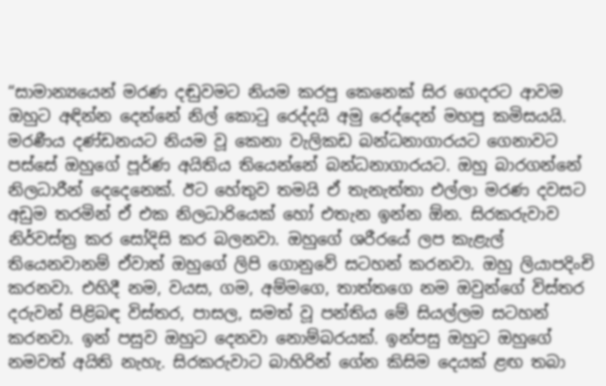“සාමාන්‍යයෙන් මරණ දඬුවමට නියම කරපු කෙනෙක් සිර ගෙදරට ආවම ඔහුට අඳින්න දෙන්නේ නිල් කොටු රෙද්දයි අමු රෙද්දෙන් මහපු කමිසයයි. මරණීය දණ්ඩනයට නියම වූ කෙනා වැලිකඩ බන්ධනාගාරයට ගෙනාවට පස්සේ ඔහුගේ පූර්ණ අයිතිය තියෙන්නේ බන්ධනාගාරයට. ඔහු බාරගන්නේ නිලධාරීන් දෙදෙනෙක්. ඊට හේතුව තමයි ඒ තැනැත්තා එල්ලා මරණ දවසට අඩුම තරමින් ඒ එක නිලධාරියෙක් හෝ එතැන ඉන්න ඕන. සිරකරුවාව නිර්වස්ත්‍ර කර සෝදිසි කර බලනවා. ඔහුගේ ශරීරයේ ලප කැළැල් තියෙනවානම් ඒවාත් ඔහුගේ ලිපි ගොනුවේ සටහන් කරනවා. ඔහු ලියාපදිංචි කරනවා. එහිදී නම, වයස, ගම, අම්මගෙ, තාත්තගෙ නම ඔවුන්ගේ විස්තර දරුවන් පිළිබඳ විස්තර, පාසල, සමත් වූ පන්තිය මේ සියල්ලම සටහන් කරනවා. ඉන් පසුව ඔහුට දෙනවා නොම්බරයක්. ඉන්පසු ඔහුට ඔහුගේ නමවත් අයිති නැහැ. සිරකරුවාට බාහිරින් ගේන කිසිම දෙයක් ළඟ තබා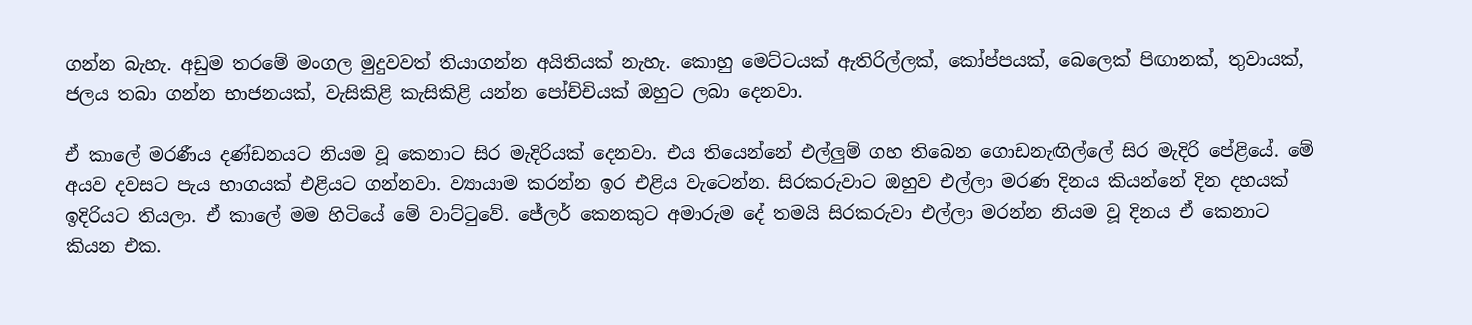ගන්න බැහැ. අඩුම තරමේ මංගල මුදුවවත් තියාගන්න අයිතියක් නැහැ. කොහු මෙට්ටයක් ඇතිරිල්ලක්, කෝප්පයක්, බෙලෙක් පිඟානක්, තුවායක්, ජලය තබා ගන්න භාජනයක්, වැසිකිළි කැසිකිළි යන්න පෝච්චියක් ඔහුට ලබා දෙනවා.

ඒ කාලේ මරණීය දණ්ඩනයට නියම වූ කෙනාට සිර මැදිරියක් දෙනවා. එය තියෙන්නේ එල්ලුම් ගහ තිබෙන ගොඩනැඟිල්ලේ සිර මැදිරි පේළියේ. මේ අයව දවසට පැය භාගයක් එළියට ගන්නවා. ව්‍යායාම කරන්න ඉර එළිය වැටෙන්න. සිරකරුවාට ඔහුව එල්ලා මරණ දිනය කියන්නේ දින දහයක් ඉදිරියට තියලා. ඒ කාලේ මම හිටියේ මේ වාට්ටුවේ. ජේලර් කෙනකුට අමාරුම දේ තමයි සිරකරුවා එල්ලා මරන්න නියම වූ දිනය ඒ කෙනාට කියන එක.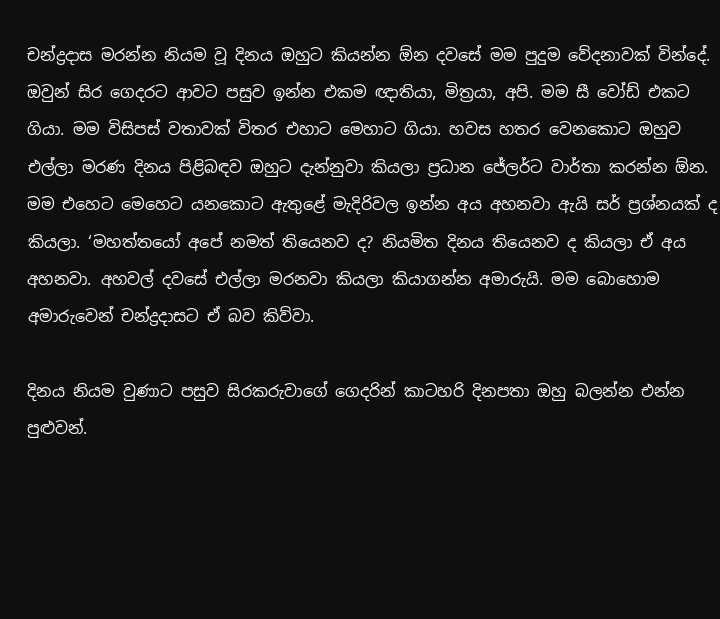චන්ද්‍රදාස මරන්න නියම වූ දිනය ඔහුට කියන්න ඕන දවසේ මම පුදුම වේදනාවක් වින්දේ. ඔවුන් සිර ගෙදරට ආවට පසුව ඉන්න එකම ඥාතියා, මිත්‍රයා, අපි. මම සී වෝඩ් එකට ගියා. මම විසිපස් වතාවක් විතර එහාට මෙහාට ගියා. හවස හතර වෙනකොට ඔහුව එල්ලා මරණ දිනය පිළිබඳව ඔහුට දැන්නුවා කියලා ප්‍රධාන ජේලර්ට වාර්තා කරන්න ඕන. මම එහෙට මෙහෙට යනකොට ඇතුළේ මැදිරිවල ඉන්න අය අහනවා ඇයි සර් ප්‍රශ්නයක් ද කියලා. ‘මහත්තයෝ අපේ නමත් තියෙනව ද? නියමිත දිනය තියෙනව ද කියලා ඒ අය අහනවා. අහවල් දවසේ එල්ලා මරනවා කියලා කියාගන්න අමාරුයි. මම බොහොම අමාරුවෙන් චන්ද්‍රදාසට ඒ බව කිව්වා.

දිනය නියම වුණාට පසුව සිරකරුවාගේ ගෙදරින් කාටහරි දිනපතා ඔහු බලන්න එන්න පුළුවන්.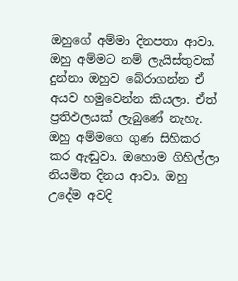ඔහුගේ අම්මා දිනපතා ආවා. ඔහු අම්මට නම් ලැයිස්තුවක් දුන්නා ඔහුව බේරාගන්න ඒ අයව හමුවෙන්න කියලා. ඒත් ප්‍රතිඵලයක් ලැබුණේ නැහැ. ඔහු අම්මගෙ ගුණ සිහිකර කර ඇඬුවා. ඔහොම ගිහිල්ලා නියමිත දිනය ආවා. ඔහු උදේම අවදි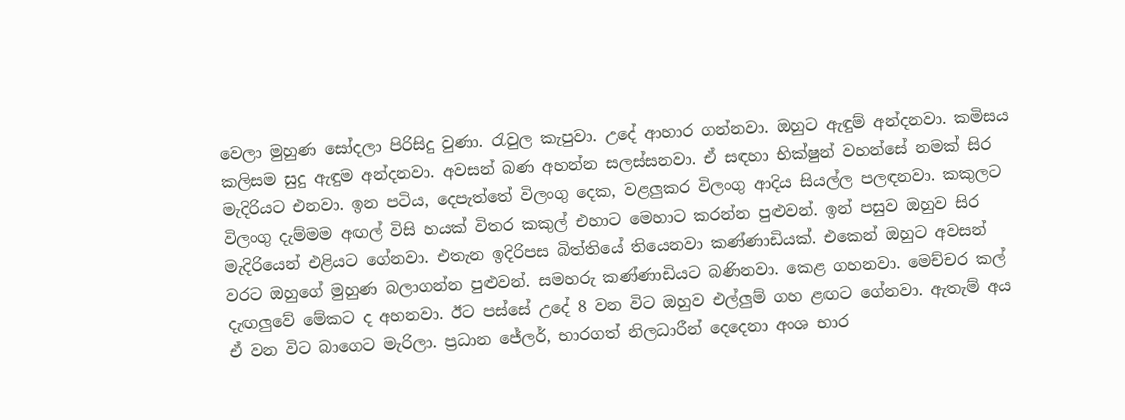වෙලා මුහුණ සෝදලා පිරිසිදු වුණා. රැවුල කැපුවා. උදේ ආහාර ගන්නවා. ඔහුට ඇඳුම් අන්දනවා. කමිසය කලිසම සුදු ඇඳුම අන්දනවා. අවසන් බණ අහන්න සලස්සනවා. ඒ සඳහා භික්ෂුන් වහන්සේ නමක් සිර මැදිරියට එනවා. ඉන පටිය, දෙපැත්තේ විලංගු දෙක, වළලුකර විලංගු ආදිය සියල්ල පලඳනවා. කකුලට විලංගු දැම්මම අඟල් විසි හයක් විතර කකුල් එහාට මෙහාට කරන්න පුළුවන්. ඉන් පසුව ඔහුව සිර මැදිරියෙන් එළියට ගේනවා. එතැන ඉදිරිපස බිත්තියේ තියෙනවා කණ්ණාඩියක්. එකෙන් ඔහුට අවසන් වරට ඔහුගේ මුහුණ බලාගන්න පුළුවන්. සමහරු කණ්ණාඩියට බණිනවා. කෙළ ගහනවා. මෙච්චර කල් දැඟලුවේ මේකට ද අහනවා. ඊට පස්සේ උදේ 8 වන විට ඔහුව එල්ලුම් ගහ ළඟට ගේනවා. ඇතැම් අය ඒ වන විට බාගෙට මැරිලා. ප්‍රධාන ජේලර්, භාරගත් නිලධාරීන් දෙදෙනා අංශ භාර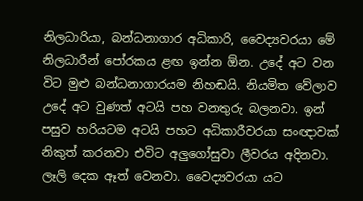නිලධාරියා, බන්ධනාගාර අධිකාරි, වෛද්‍යවරයා මේ නිලධාරීන් පෝරකය ළඟ ඉන්න ඕන. උදේ අට වන විට මුළු බන්ධනාගාරයම නිහඬයි. නියමිත වේලාව උදේ අට වුණත් අටයි පහ වනතුරු බලනවා. ඉන් පසුව හරියටම අටයි පහට අධිකාරීවරයා සංඥාවක් නිකුත් කරනවා එවිට අලුගෝසුවා ලීවරය අදිනවා. ලෑලි දෙක ඈත් වෙනවා. වෛද්‍යවරයා යට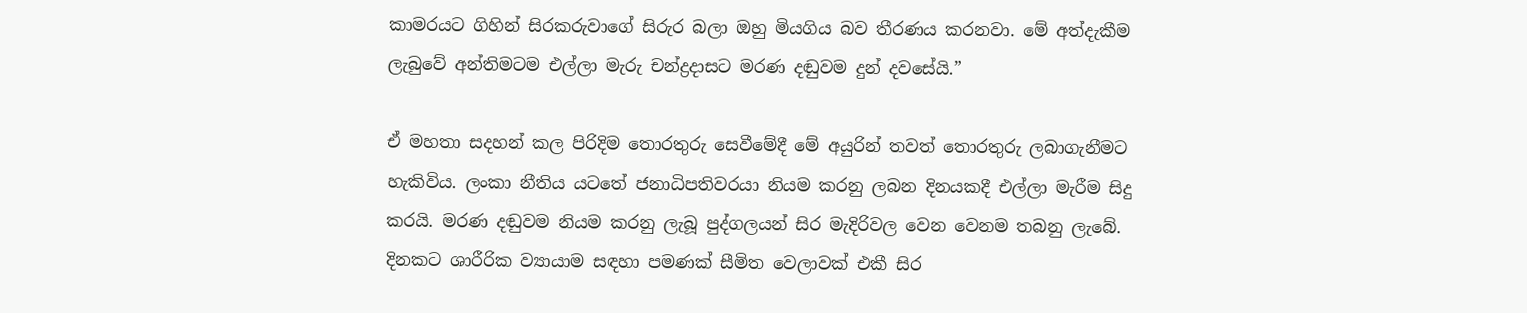කාමරයට ගිහින් සිරකරුවාගේ සිරුර බලා ඔහු මියගිය බව තීරණය කරනවා. මේ අත්දැකීම ලැබුවේ අන්තිමටම එල්ලා මැරු චන්ද්‍රදාසට මරණ දඬුවම දුන් දවසේයි.”

ඒ මහතා සදහන් කල පිරිදිම තොරතුරු සෙවීමේදී මේ අයුරින් තවත් තොරතුරු ලබාගැනීමට හැකිවිය. ලංකා නීතිය යටතේ ජනාධිපතිවරයා නියම කරනු ලබන දිනයකදී එල්ලා මැරීම සිදු කරයි. මරණ දඬුවම නියම කරනු ලැබූ පුද්ගලයන් සිර මැදිරිවල වෙන වෙනම තබනු ලැබේ. දිනකට ශාරීරික ව්‍යායාම සඳහා පමණක් සීමිත වෙලාවක් එකී සිර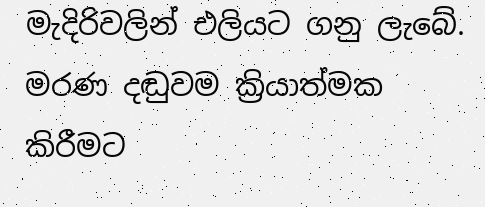මැදිරිවලින් එලියට ගනු ලැබේ. මරණ දඬුවම ක්‍රියාත්මක කිරීමට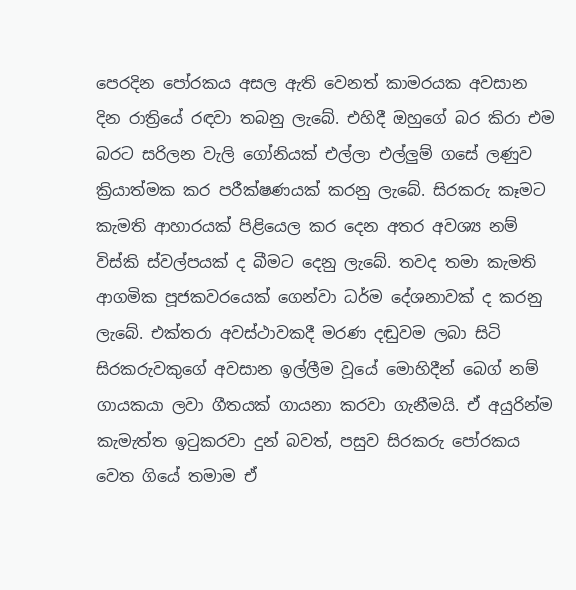පෙරදින පෝරකය අසල ඇති වෙනත් කාමරයක අවසාන දින රාත්‍රියේ රඳවා තබනු ලැබේ. එහිදී ඔහුගේ බර කිරා එම බරට සරිලන වැලි ගෝනියක් එල්ලා එල්ලුම් ගසේ ලණුව ක්‍රියාත්මක කර පරීක්ෂණයක් කරනු ලැබේ. සිරකරු කෑමට කැමති ආහාරයක් පිළියෙල කර දෙන අතර අවශ්‍ය නම් විස්කි ස්වල්පයක් ද බීමට දෙනු ලැබේ. තවද තමා කැමති ආගමික පූජකවරයෙක් ගෙන්වා ධර්ම දේශනාවක් ද කරනු ලැබේ. එක්තරා අවස්ථාවකදී මරණ දඬුවම ලබා සිටි සිරකරුවකුගේ අවසාන ඉල්ලීම වූයේ මොහිදීන් බෙග් නම් ගායකයා ලවා ගීතයක් ගායනා කරවා ගැනීමයි. ඒ අයුරින්ම කැමැත්ත ඉටුකරවා දුන් බවත්, පසුව සිරකරු පෝරකය වෙත ගියේ තමාම ඒ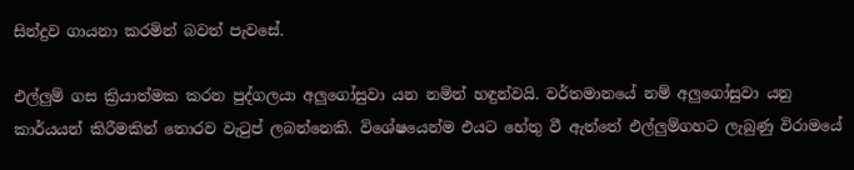සින්දුව ගායනා කරමින් බවත් පැවසේ.

එල්ලුම් ගස ක්‍රියාත්මක කරන පුද්ගලයා අලුගෝසුවා යන නමින් හඳුන්වයි. වර්තමානයේ නම් අලුගෝසුවා යනු කාර්යයන් කිරීමකින් තොරව වැටුප් ලබන්නෙකි. විශේෂයෙන්ම එයට හේතු වී ඇත්තේ එල්ලුම්ගහට ලැබුණු විරාමයේ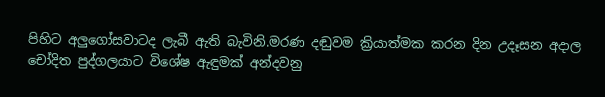පිහිට අලුගෝසවාටද ලැබී ඇති බැවිනි.මරණ දඬුවම ක්‍රියාත්මක කරන දින උදෑසන අදාල චෝදිත පුද්ගලයාට විශේෂ ඇඳුමක් අන්දවනු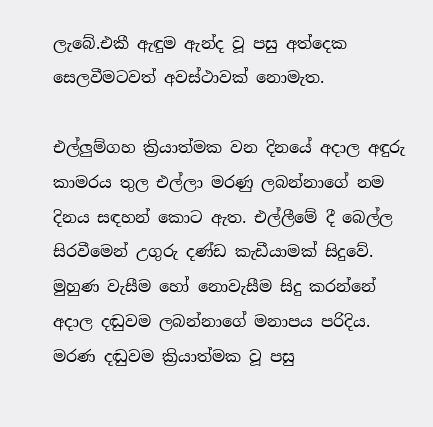ලැබේ.එකී ඇඳුම ඇන්ද වූ පසු අත්දෙක සෙලවීමටවත් අවස්ථාවක් නොමැත.

එල්ලුම්ගහ ක්‍රියාත්මක වන දිනයේ අදාල අඳුරු කාමරය තුල එල්ලා මරණු ලබන්නාගේ නම දිනය සඳහන් කොට ඇත. එල්ලීමේ දී බෙල්ල සිරවීමෙන් උගුරු දණ්ඩ කැඩීයාමක් සිදුවේ. මුහුණ වැසීම හෝ නොවැසීම සිදු කරන්නේ අදාල දඬුවම ලබන්නාගේ මනාපය පරිදිය. මරණ දඬුවම ක්‍රියාත්මක වූ පසු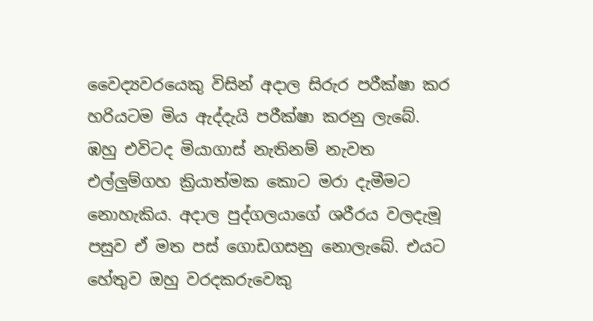වෛද්‍යවරයෙකු විසින් අදාල සිරුර පරීක්ෂා කර හරියටම මිය ඇද්දැයි පරීක්ෂා කරනු ලැබේ. ඹහු එවිටද මියාගාස් නැතිනම් නැවත එල්ලුම්ගහ ක්‍රියාත්මක කොට මරා දැමීමට නොහැකිය. අදාල පුද්ගලයාගේ ශරීරය වලදැමූ පසුව ඒ මත පස් ගොඩගසනු නොලැබේ. එයට හේතුව ඔහු වරදකරුවෙකු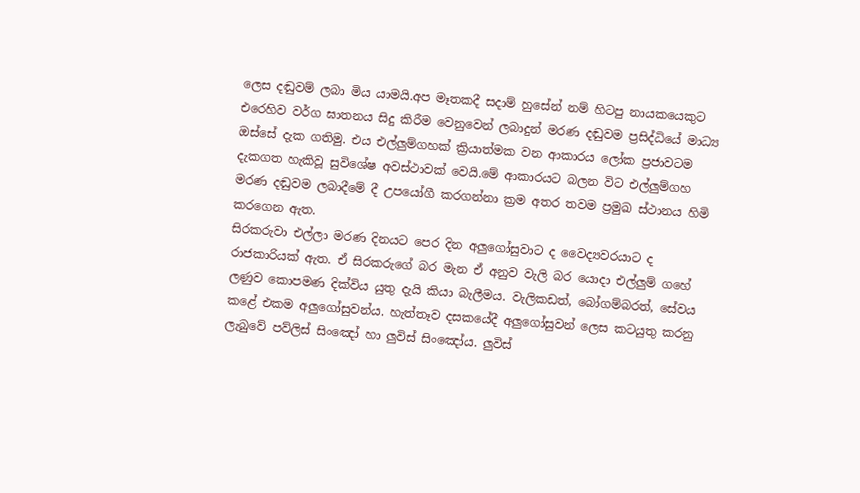ලෙස දඬුවම් ලබා මිය යාමයි.අප මෑතකදී සදාම් හුසේන් නම් හිටපු නායකයෙකුට එරෙහිව වර්ග ඝාතනය සිදු කිරීම වෙනුවෙන් ලබාදුන් මරණ දඬුවම ප්‍රසිද්ධියේ මාධ්‍ය ඔස්සේ දැක ගතිමු. එය එල්ලුම්ගහක් ක්‍රියාත්මක වන ආකාරය ලෝක ප්‍රජාවටම දැකගත හැකිවූ සුවිශේෂ අවස්ථාවක් වෙයි.මේ ආකාරයට බලන විට එල්ලුම්ගහ මරණ දඬුවම ලබාදීමේ දී උපයෝගී කරගන්නා ක්‍රම අතර තවම ප්‍රමුඛ ස්ථානය හිමි කරගෙන ඇත.
සිරකරුවා එල්ලා මරණ දිනයට පෙර දින අලුගෝසුවාට ද වෛද්‍යවරයාට ද රාජකාරියක් ඇත. ඒ සිරකරුගේ බර මැන ඒ අනුව වැලි බර යොදා එල්ලුම් ගහේ ලණුව කොපමණ දික්විය යුතු දැයි කියා බැලීමය. වැලිකඩත්, බෝගම්බරත්, සේවය කළේ එකම අලුගෝසුවන්ය. හැත්තෑව දසකයේදී අලුගෝසුවන් ලෙස කටයුතු කරනු ලැබුවේ පව්ලිස් සිංඤෝ හා ලුවිස් සිංඤෝය. ලුවිස්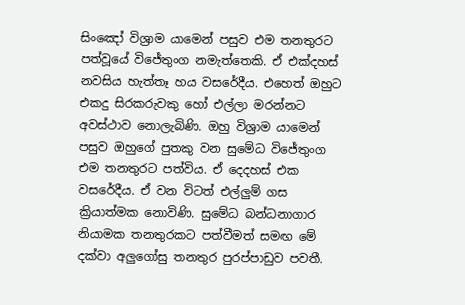සිංඤෝ විශ්‍රාම යාමෙන් පසුව එම තනතුරට පත්වූයේ විජේතුංග නමැත්තෙකි. ඒ එක්දහස් නවසිය හැත්තෑ හය වසරේදීය. එහෙත් ඔහුට එකදු සිරකරුවකු හෝ එල්ලා මරන්නට අවස්ථාව නොලැබිණි. ඔහු විශ්‍රාම යාමෙන් පසුව ඔහුගේ පුතකු වන සුමේධ විජේතුංග එම තනතුරට පත්විය. ඒ දෙදහස් එක වසරේදීය. ඒ වන විටත් එල්ලුම් ගස ක්‍රියාත්මක නොවිණි. සුමේධ බන්ධනාගාර නියාමක තනතුරකට පත්වීමත් සමඟ මේ දක්වා අලුගෝසු තනතුර පුරප්පාඩුව පවතී.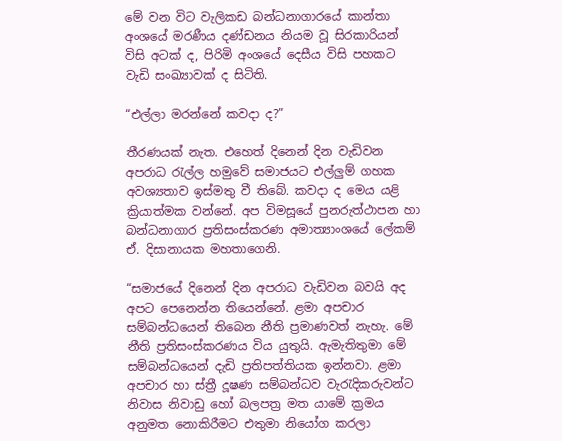මේ වන විට වැලිකඩ බන්ධනාගාරයේ කාන්තා අංශයේ මරණීය දණ්ඩනය නියම වූ සිරකාරියන් විසි අටක් ද, පිරිමි අංශයේ දෙසීය විසි පහකට වැඩි සංඛ්‍යාවක් ද සිටිති.

“එල්ලා මරන්නේ කවදා ද?”

තීරණයක් නැත. එහෙත් දිනෙන් දින වැඩිවන අපරාධ රැල්ල හමුවේ සමාජයට එල්ලුම් ගහක අවශ්‍යතාව ඉස්මතු වී තිබේ. කවදා ද මෙය යළි ක්‍රියාත්මක වන්නේ. අප විමසූයේ පුනරුත්ථාපන හා බන්ධනාගාර ප්‍රතිසංස්කරණ අමාත්‍යාංශයේ ලේකම් ඒ. දිසානායක මහතාගෙනි.

“සමාජයේ දිනෙන් දින අපරාධ වැඩිවන බවයි අද අපට පෙනෙන්න තියෙන්නේ. ළමා අපචාර සම්බන්ධයෙන් තිබෙන නීති ප්‍රමාණවත් නැහැ. මේ නීති ප්‍රතිසංස්කරණය විය යුතුයි. ඇමැතිතුමා මේ සම්බන්ධයෙන් දැඩි ප්‍රතිපත්තියක ඉන්නවා. ළමා අපචාර හා ස්ත්‍රී දූෂණ සම්බන්ධව වැරැදිකරුවන්ට නිවාස නිවාඩු හෝ බලපත්‍ර මත යාමේ ක්‍රමය අනුමත නොකිරීමට එතුමා නියෝග කරලා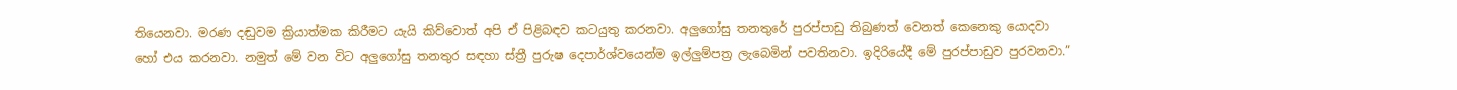තියෙනවා. මරණ දඬුවම ක්‍රියාත්මක කිරීමට යැයි කිව්වොත් අපි ඒ පිළිබඳව කටයුතු කරනවා. අලුගෝසු තනතුරේ පුරප්පාඩු තිබුණත් වෙනත් කෙනෙකු යොදවා හෝ එය කරනවා. නමුත් මේ වන විට අලුගෝසු තනතුර සඳහා ස්ත්‍රී පුරුෂ දෙපාර්ශ්වයෙන්ම ඉල්ලුම්පත්‍ර ලැබෙමින් පවතිනවා. ඉදිරියේදී මේ පුරප්පාඩුව පුරවනවා.”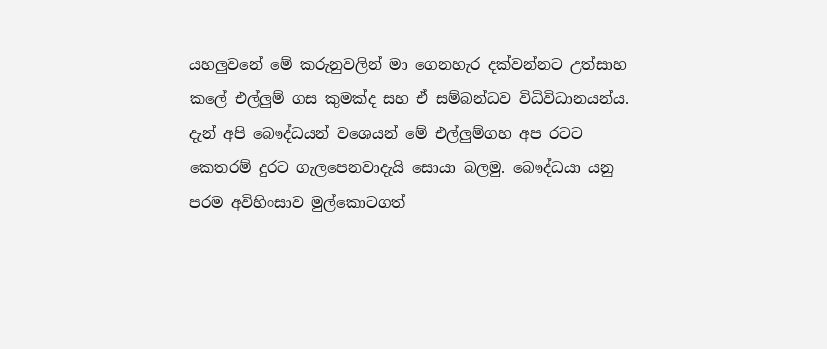යහලුවනේ මේ කරුනුවලින් මා ගෙනහැර දක්වන්නට උත්සාහ කලේ එල්ලුම් ගස කුමක්ද සහ ඒ සම්බන්ධව විධිවිධානයන්ය. දැන් අපි බෞද්ධයන් වශ‍ෙයන් මේ එල්ලුම්ගහ අප රටට කෙතරම් දුරට ගැලපෙනවාදැයි සොයා බලමු. බෞද්ධයා යනු පරම අවිහිංසාව මුල්කොටගත්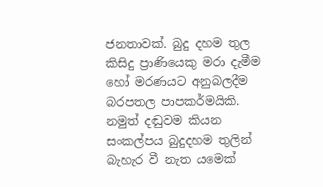ජනතාවක්. බුදු දහම තුල කිසිදු ප්‍රාණියෙකු මරා දැමීම හෝ මරණයට අනුබලදීම බරපතල පාපකර්මයිකි. නමුත් දඬුවම කියන සංකල්පය බුදුදහම තුලින් බැහැර වී නැත යමෙක්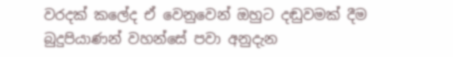වරදක් කලේද ඒ වෙනුවෙන් ඔහුට දඬුවමක් දීම බුදුපියාණන් වහන්සේ පවා අනුදැන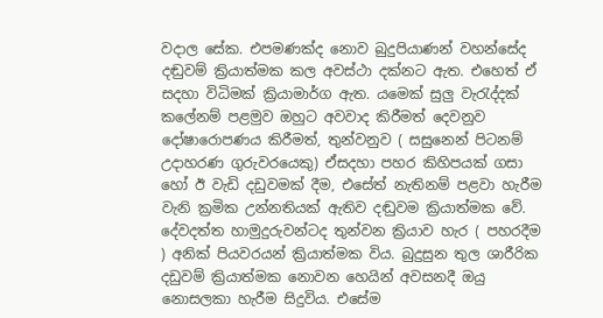වදාල සේක. එපමණක්ද නොව බුදුපියාණන් වහන්සේද දඬුවම් ක්‍රියාත්මක කල අවස්ථා දක්නට ඇත. එහෙත් ඒ සදහා විධිමක් ක්‍රියාමාර්ග ඇත. යමෙක් සුලු වැරැද්දක් කලේනම් පළමුව ඔහුට අවවාද කිරීමත් දෙවනුව දෝෂාරොපණය කිරීමත්, තුන්වනුව ( සසුනෙන් පිටනම් උදාහරණ ගුරුවරයෙකු) ඒසදහා පහර කිහිපයක් ගසා‍ හෝ ඊ වැඩි දඩුවමක් දීම, එසේත් නැතිනම් පළවා හැරීම වැනි ක්‍රමික උන්නතියක් ඇතිව දඬුවම ක්‍රියාත්මක වේ.
දේවදත්ත හාමුදුරුවන්ටද තුන්වන ක්‍රියාව හැර ( පහරදීම ) අනික් පියවරයන් ක්‍රියාත්මක විය. බුදුසුන තුල ශාරීරික දඩුවම් ක්‍රියාත්මක නොවන හෙයින් අවසනදී ඔයු නොසලකා හැරීම සිදුවිය. එසේම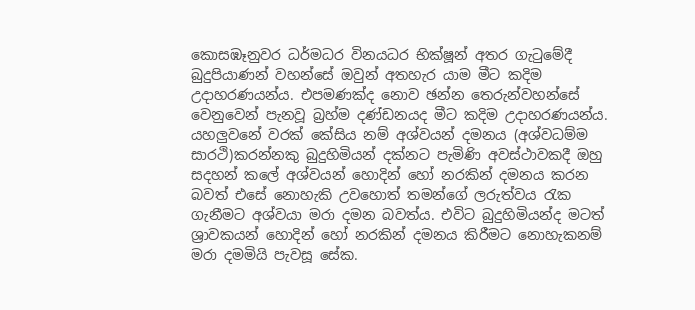කොසඹෑනුවර ධර්මධර විනයධර භික්ෂූන් අතර ගැටුමේදී බුදුපියාණන් වහන්සේ ඔවුන් අතහැර යාම මීට කදිම උදාහරණයන්ය. එපමණක්ද නොව ඡන්න තෙරුන්වහන්සේ වෙනුවෙන් පැනවූ බ්‍රහ්ම දණ්ඩනයද මීට කදිම උදාහරණයන්ය.
යහලුවනේ වරක් කේසිය නම් අශ්වයන් දමනය (අශ්වධම්ම සාරථි)කරන්නකු බුදුහිමියන් දක්නට පැමිණි අවස්ථාවකදී ඔහු සදහන් කලේ අශ්වයන් හොදින් හෝ නරකින් දමනය කරන බවත් එසේ නොහැකි උවහොත් තමන්ගේ ලරුත්වය රැක ගැනීමට අශ්වයා මරා දමන බවත්ය. එවිට බුදුහිමියන්ද මටත් ශ්‍රාවකයන් හොදින් හෝ නරකින් දමනය කිරීමට නොහැකනම් මරා දමමියි පැවසූ සේක.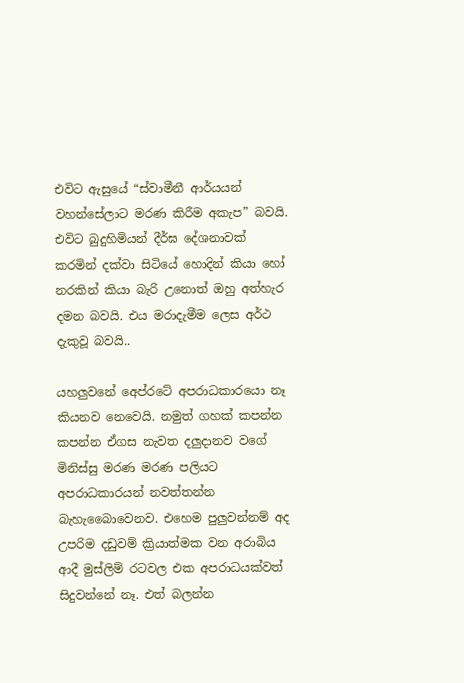එවිට ඇසුයේ “ස්වාමීනී ආර්යයන් වහන්සේලාට මරණ කිරීම අකැප” බවයි. එවිට බුදුහිමියන් දීර්ඝ දේශනාවක් කරමින් දක්වා සිටියේ හොදින් කියා හෝ නරකින් කියා බැරි උනොත් ඔහු අත්හැර දමන බවයි. එය මරාදැමීම ලෙස අර්ථ දැකුවූ බවයි..

යහලුවනේ අ‍ෙප්රටේ අපරාධකාරයො නෑ කියනව නෙවෙයි. නමුත් ගහක් කපන්න කපන්න ඒගස නැවත දලුදානව වගේ මිනිස්සු මරණ මරණ පලියට අපරාධකාරයන් නවත්තන්න බැහැබෛාවෙනව. එහෙම පුලුවන්නම් අද උපරිම දඩුවම් ක්‍රියාත්මක වන අරාබිය ආදී මුස්ලිම් රටවල එක අපරාධයක්වත් සිදුවන්නේ නෑ. එත් බලන්න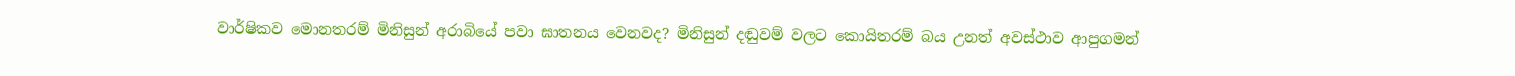වාර්ෂිකව මොනතරම් මිනිසුන් අරාබියේ පවා ඝාතනය වෙනවද? මිනිසුන් දඬුවම් වලට කොයිතරම් බය උනත් අවස්ථාව ආපුගමන්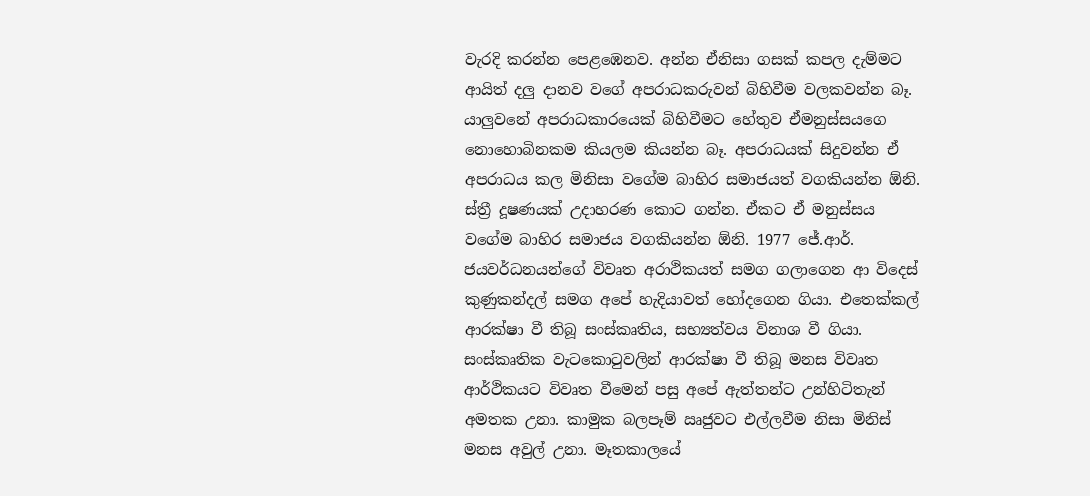වැරදි කරන්න පෙළඹෙනව. අන්න ඒනිසා ගසක් කපල දැම්මට ආයිත් දලු දානව වගේ අපරාධකරුවන් බිහිවීම වලකවන්න බෑ.
යාලුවනේ අපරාධකාරයෙක් බිහිවීමට හේතුව ඒමනුස්සයගෙ නොහොබිනකම කියලම කියන්න බෑ. අපරාධයක් සිදුවන්න ඒ අපරාධය කල මිනිසා වගේම බාහිර සමාජයත් වගකියන්න ඕනි. ස්ත්‍රී දූෂණයක් උදාහරණ කොට ගන්න. ඒකට ඒ මනුස්සය වගේම බාහිර සමාජය වගකියන්න ඕනි. 1977 ජේ.ආර්. ජයවර්ධනයන්ගේ විවෘත අරාථිකයත් සමග ගලාගෙන ආ විදෙස් කුණුකන්දල් සමග අපේ හැදියාවත් හෝදගෙන ගියා. එතෙක්කල් ආරක්ෂා වී තිබූ සංස්කෘතිය, සභ්‍යත්වය විනාශ වී ගියා. සංස්කෘතික වැටකොටුවලින් ආරක්ෂා වී තිබූ මනස විවෘත ආර්ථිකයට විවෘත වීමෙන් පසු අපේ ඇත්තන්ට උන්හිටිතැන් අමතක උනා. කාමුක බලපෑම් ඍජුවට එල්ලවීම නිසා මිනිස් මනස අවුල් උනා. මෑතකාලයේ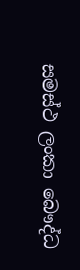සමස්ථ ලංකා බෞද්ධ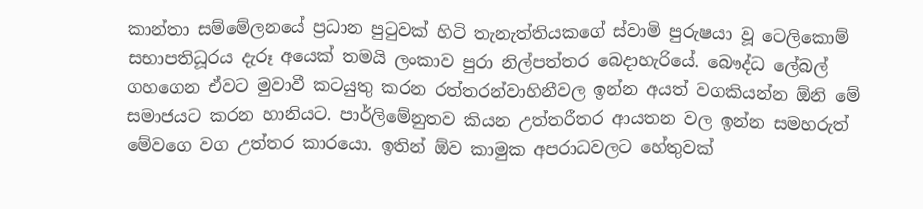කාන්තා සම්මේලනයේ ප්‍රධාන පුටුවක් හිටි තැනැත්තියකගේ ස්වාමි පුරුෂයා වූ ටෙලිකොම් සභාපතිධූරය දැරූ අයෙක් තමයි ලංකාව පුරා නිල්පත්තර බෙදාහැරියේ. බෞද්ධ ලේබල් ගහගෙන ඒවට මුවාවී කටයුතු කරන රත්තරන්වාහිනීවල ඉන්න අයත් වගකියන්න ඕනි මේ සමාජයට කරන හානියට. පාර්ලිමේනුතව කියන උත්තරීතර ආයතන වල ඉන්න සමහරුත් මේවගෙ වග උත්තර කාරයො. ඉතින් ඕව කාමුක අපරාධවලට හේතුවක්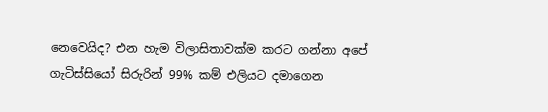නෙවෙයිද? එන හැම විලාසිතාවක්ම කරට ගන්නා අපේ ගැටිස්සියෝ සිරුරින් 99% කම් එලියට දමාගෙන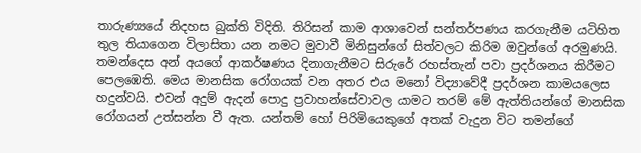තාරුණ්‍යයේ නිදහස බුක්ති විදිති. තිරිසන් කාම ආශාවෙන් සන්තර්පණය කරගැනීම යටිහිත තුල තියාගෙන විලාසිතා යන නමට මුවාවී මිනිසුන්ගේ සිත්වලට කිරිම ඔවුන්ගේ අරමුණයි. තමන්දෙස අන් අයගේ ආකර්ෂණය දිනාගැනීමට සිරුරේ රහස්තැන් පවා ප්‍රදර්ශනය කිරීමට පෙලඹෙති. මෙය මානසික රෝගයක් වන අතර එය මනෝ විද්‍යාවේදී ප්‍රදර්ශන කාමයලෙස හදුන්වයි. එවන් අදුම් ඇදන් පොදු ප්‍රවාහන්සේවාවල යාමට තරම් මේ ඇත්තියන්ගේ මානසික රෝගයන් උත්සන්න වී ඇත. යන්තම් හෝ පිරිමියෙකුගේ අතක් වැදුන විට තමන්ගේ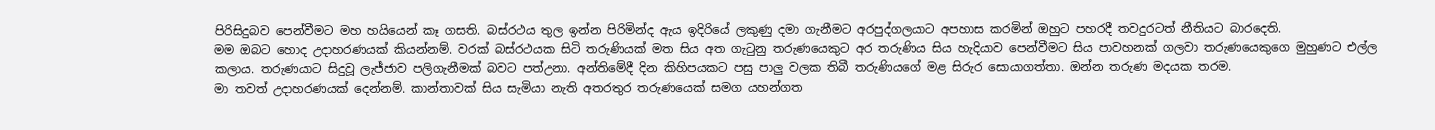පිරිසිදුබව පෙන්වීමට මහ හයියෙන් කෑ ගසති. බස්රථය තුල ඉන්න පිරිමින්ද ඇය ඉදිරියේ ලකුණු දමා ගැනීමට අරපුද්ගලයාට අපහාස කරමින් ඔහුට පහරදී තවදුරටත් නීතියට බාරදෙති.
මම ඔබට හොද උදාහරණයක් කියන්නම්. වරක් බස්රථයක සිටි තරුණියක් මත සිය අත ගැටුනු තරුණයෙකුට අර තරුණිය සිය හැදියාව පෙන්වීමට සිය පාවහනක් ගලවා තරුණයෙකුගෙ මුහුණට එල්ල කලාය. තරුණයාට සිදුවූ ලැජ්ජාව පලිගැනීමක් බවට පත්උනා. අන්තිමේදී දින කිහිපයකට පසු පාලු වලක තිබී තරුණියගේ මළ සිරුර සොයාගත්තා. ඔන්න තරුණ මදයක තරම.
මා තවත් උදාහරණයක් දෙන්නම්. කාන්තාවක් සිය සැමියා නැති අතරතුර තරුණයෙක් සමග යහන්ගත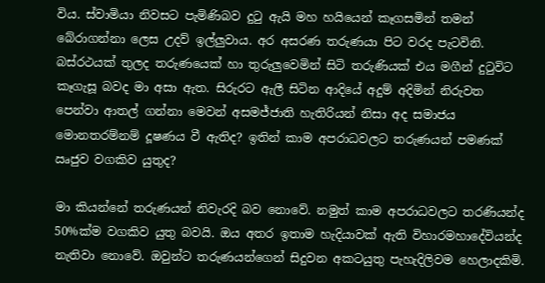විය. ස්වාමියා නිවසට පැමිණිබව දුටු ඇයි මහ හයියෙන් කෑගසමින් තමන් බේරාගන්නා ලෙස උදව් ඉල්ලුවාය. අර අසරණ තරුණයා පිට වරද පැටවිනි. බස්රථයක් තුලද තරුණයෙක් හා තුරුලුවෙමින් සිටි තරුණියක් එය මගීන් දුටුවිට කෑගැසූ බවද මා අසා ඇත. සිරුරට ඇලී සිටින ආදියේ අදුම් අදිමින් නිරුවත පෙන්වා ආතල් ගන්නා මෙවන් අසමජ්ජාති හැතිරියන් නිසා අද සමාජය මොනතරම්නම් දූෂණය වී ඇතිද? ඉතින් කාම අපරාධවලට තරුණයන් පමණක් ඍජුව වගකිව යුතුද?

මා කියන්නේ තරුණයන් නිවැරදි බව නොවේ. නමුත් කාම අපරාධවලට තරණියන්ද 50%ක්ම වගකිව යුතු බවයි. ඔය අතර ඉතාම හැදියාවක් ඇති විහාරමහාදේවියන්ද නැතිවා නොවේ. ඔවුන්ට තරුණයන්ගෙන් සිදුවන අකටයුතු පැහැදිලිවම හෙලාදකිමි.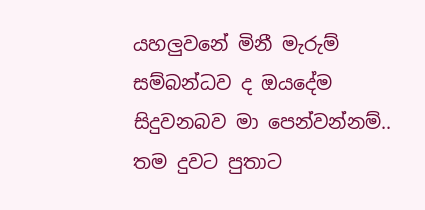යහලුවනේ මිනී මැරුම් සම්බන්ධව ද ඔයදේම සිදුවනබව මා පෙන්වන්නම්.. තම දුවට පුතාට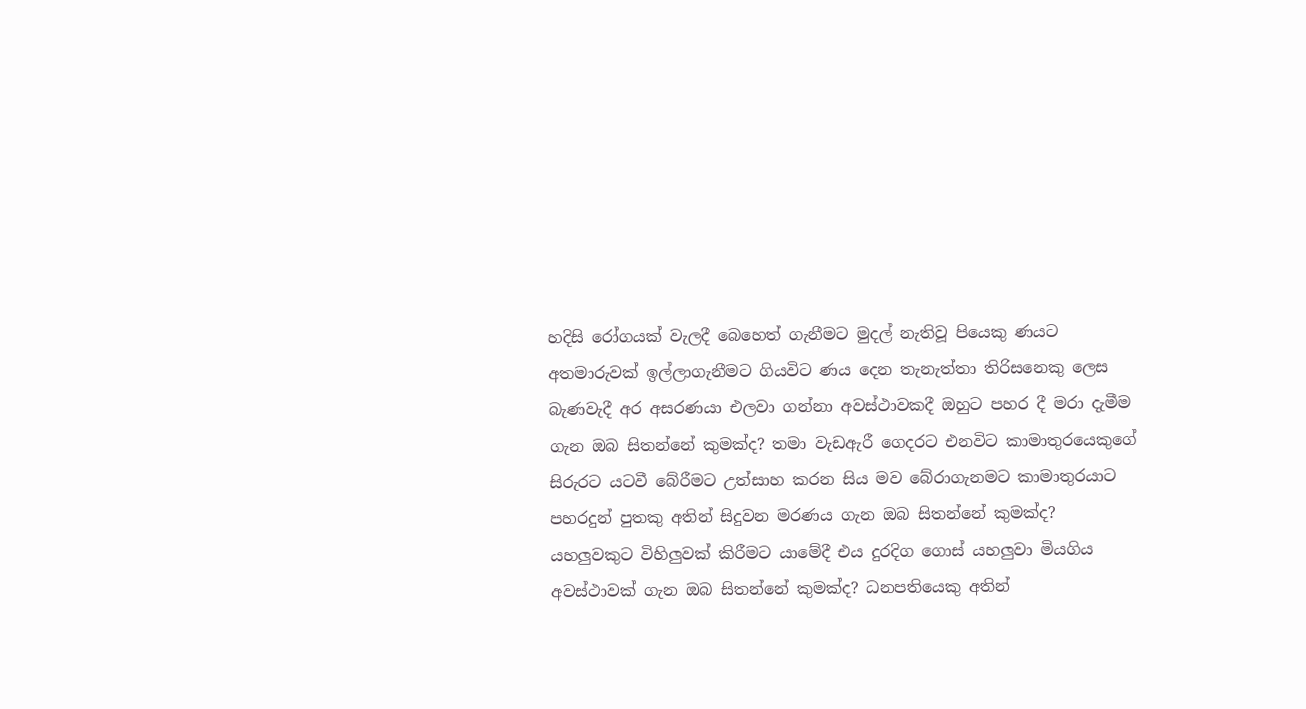හදිසි රෝගයක් වැලදී බෙහෙත් ගැනීමට මුදල් නැතිවූ පියෙකු ණයට අතමාරුවක් ඉල්ලාගැනීමට ගියවිට ණය දෙන තැනැත්තා තිරිසනෙකු ලෙස බැණවැදී අර අසරණයා එලවා ගන්නා අවස්ථාවකදී ඔහුට පහර දී මරා දැමීම ගැන ඔබ සිතන්නේ කුමක්ද? තමා වැඩඇරී ගෙදරට එනවිට කාමාතුරයෙකුගේ සිරුරට යටවී බේරීමට උත්සාහ කරන සිය මව බේරාගැනමට කාමාතුරයාට පහරදුන් පුතකු අතින් සිදුවන මරණය ගැන ඔබ සිතන්නේ කුමක්ද? යහලුවකුට විහිලුවක් කිරීමට යාමේදී එය දුරදිග ගොස් යහලුවා මියගිය අවස්ථාවක් ගැන ඔබ සිතන්නේ කුමක්ද? ධනපතියෙකු අතින්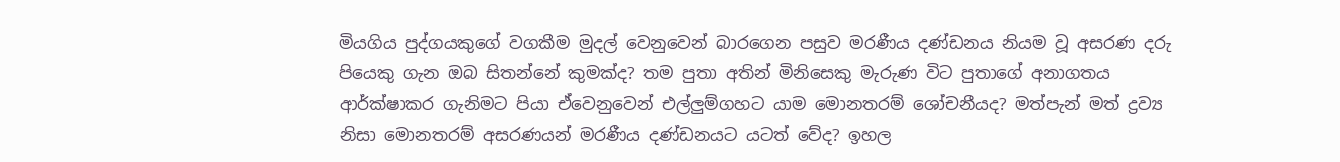මියගිය පුද්ගයකුගේ වගකීම මුදල් වෙනුවෙන් බාරගෙන පසුව මරණීය දණ්ඩනය නියම වූ අසරණ දරු පියෙකු ගැන ඔබ සිතන්නේ කුමක්ද? තම පුතා අතින් මිනිසෙකු මැරුණ විට පුතාගේ අනාගතය ආර්ක්ෂාකර ගැනිමට පියා ඒවෙනුවෙන් එල්ලුම්ගහට යාම මොනතරම් ශෝචනීයද? මත්පැන් මත් ද්‍රව්‍ය නිසා මොනතරම් අසරණයන් මරණීය දණ්ඩනයට යටත් වේද? ඉහල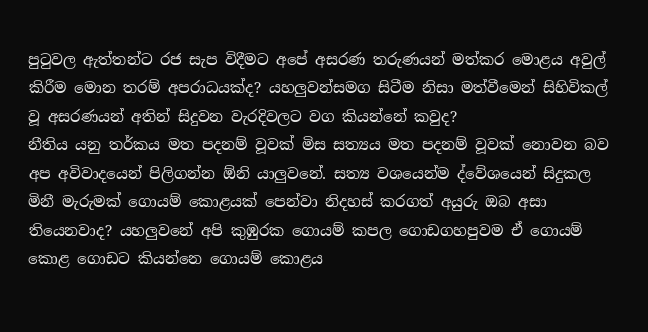පුටුවල ඇත්තන්ට රජ සැප විදීමට අපේ අසරණ තරුණයන් මත්කර මොළය අවුල් කිරීම මොන තරම් අපරාධයක්ද? යහලුවන්සමග සිටීම නිසා මත්වීමෙන් සිහිවිකල් වූ අසරණයන් අතින් සිදුවන වැරදිවලට වග කියන්නේ කවුද?
නීතිය යනු තර්කය මත පදනම් වූවක් මිස සත්‍යය මත පදනම් වූවක් නොවන බව අප අවිවාදයෙන් පිලිගන්න ඕනි යාලුවනේ. සත්‍ය වශයෙන්ම ද්වේශයෙන් සිදුකල මිනී මැරුමක් ගොයම් කොළයක් පෙන්වා නිදහස් කරගත් අයුරු ඔබ අසා තියෙනවාද? යහලුවනේ අපි කුඹුරක ගොයම් කපල ගොඩගහපුවම ඒ ගොයම් කොළ ගොඩට කියන්නෙ ගොයම් කොළය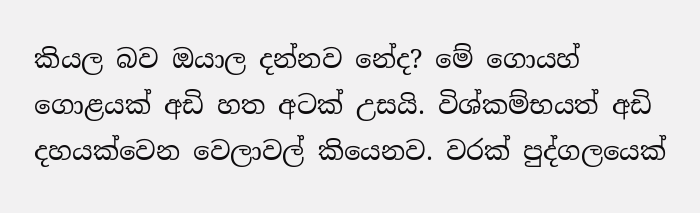කියල බව ඔයාල දන්නව නේද? මේ ගොයහ් ගොළයක් අඩි හත අටක් උසයි. විශ්කම්භයත් අඩි දහයක්වෙන වෙලාවල් කියෙනව. වරක් පුද්ගලයෙක්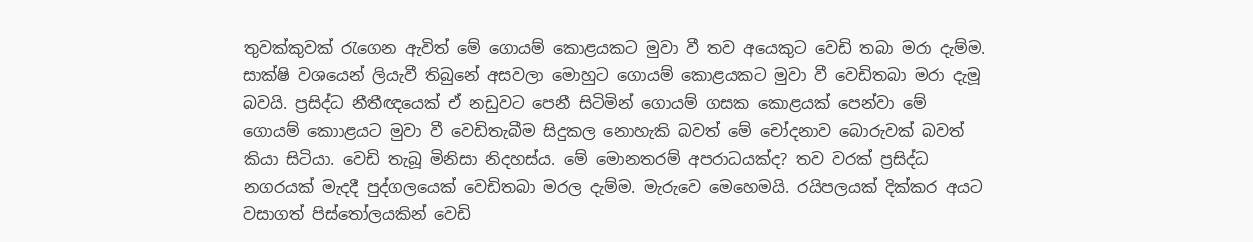තුවක්කුවක් රැගෙන ඇවිත් මේ ගොයම් කොළයකට මුවා වී තව අයෙකුට වෙඩි තබා මරා දැම්ම. සාක්ෂි වශයෙන් ලියැවී තිබුනේ ‍අසවලා මොහුට ගොයම් කොළයකට මුවා වී වෙඩිතබා මරා දැමූ බවයි. ප්‍රසිද්ධ නීතීඥයෙක් ඒ නඩුවට පෙනී සිටිමින් ගොයම් ගසක කොළයක් පෙන්වා මේ ගොයම් කොාළයට මුවා වී වෙඩිතැබීම සිදුකල නොහැකි බවත් මේ චෝදනාව බොරුවක් බවත් කියා සිටියා. වෙඩි තැබූ මිනිසා නිදහස්ය. මේ මොනතරම් අපරාධයක්ද? තව වරක් ප්‍රසිද්ධ නගරයක් මැදදී පුද්ගලයෙක් වෙඩිතබා මරල දැම්ම. මැරුවෙ මෙහෙමයි. රයිපලයක් දික්කර අයට වසාගත් පිස්තෝලයකින් වෙඩි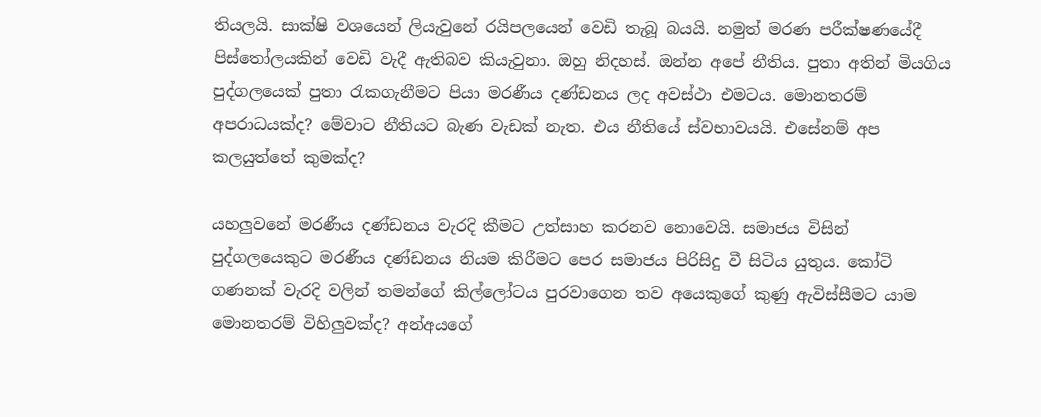තියලයි. සාක්ෂි වශයෙන් ලියැවුනේ රයිපලයෙන් වෙඩි තැබූ බයයි. නමුත් මරණ පරීක්ෂණයේදී පිස්තෝලයකින් වෙඩි වැදී ඇතිබව කියැවුනා. ඔහු නිදහස්. ඔන්න අපේ නීතිය. පුතා අතින් මියගිය පුද්ගලයෙක් පුතා රැකගැනීමට පියා මරණීය දණ්ඩනය ලද අවස්ථා එමටය. මොනතරම් අපරාධයක්ද? මේවාට නීතියට බැණ වැඩක් නැත. එය නීතියේ ස්වභාවයයි. එසේනම් අප කලයුත්තේ කුමක්ද?

යහලුවනේ මරණීය දණ්ඩනය වැරදි කීමට උත්සාහ කරනව නොවෙයි. සමාජය විසින් පුද්ගලයෙකුට මරණීය දණ්ඩනය නියම කිරීමට පෙර සමාජය පිරිසිදු වී සිටිය යුතුය. කෝටි ගණනක් වැරදි වලින් තමන්ගේ කිල්ලෝටය පුරවාගෙන තව අයෙකුගේ කුණු ඇවිස්සීමට යාම මොනතරම් විහිලුවක්ද? අන්අයගේ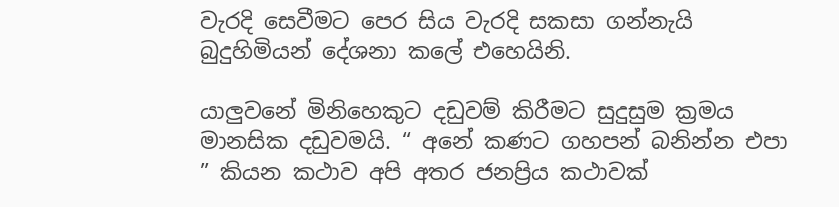වැරදි සෙවීමට පෙර සිය වැරදි සකසා ගන්නැයි බුදුහිමියන් දේශනා කලේ එහෙයිනි.

යාලුවනේ මිනිහෙකුට දඩුවම් කිරීමට සුදුසුම ක්‍රමය මානසික දඩුවමයි. “ අනේ කණට ගහපන් බනින්න එපා ” කියන කථාව අපි අතර ජනප්‍රිය කථාවක්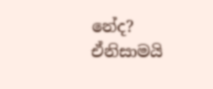නේද? ඒනිසාමයි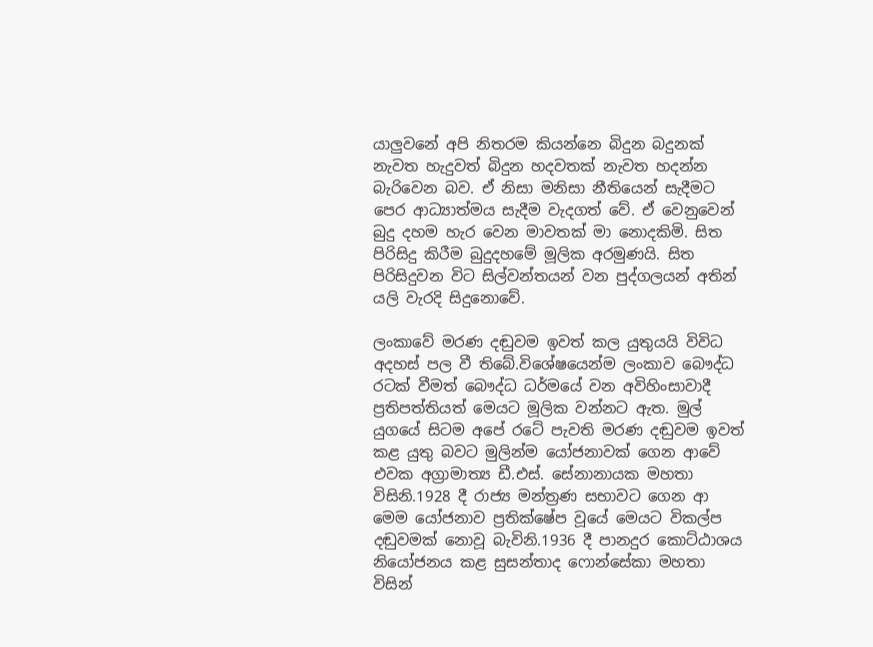යාලුවනේ අපි නිතරම කියන්නෙ බිදුන බදුනක් නැවත හැදුවත් බිදුන හදවතක් නැවත හදන්න බැරිවෙන බව. ඒ නිසා මනිසා නීතියෙන් සැදීමට පෙර ආධ්‍යාත්මය සැදීම වැදගත් වේ. ඒ වෙනුවෙන් බුදු දහම හැර වෙන මාවතක් මා නොදකිමි. සිත පිරිසිදු කිරීම බුදුදහමේ මූලික අරමුණයි. සිත පිරිසිදුවන විට සිල්වන්තයන් වන පුද්ගලයන් අතින් යලි වැරදි සිදුනොවේ.

ලංකාවේ මරණ දඬුවම ඉවත් කල යුතුයයි විවිධ අදහස් පල වී තිබේ.විශේෂයෙන්ම ලංකාව බෞද්ධ රටක් වීමත් බෞද්ධ ධර්මයේ වන අවිහිංසාවාදී ප්‍රතිපත්තියත් මෙයට මූලික වන්නට ඇත. මුල් යුගයේ සිටම අපේ රටේ පැවති මරණ දඬුවම ඉවත් කළ යුතු බවට මුලින්ම යෝජනාවක් ගෙන ආවේ එවක අග්‍රාමාත්‍ය ඩී.එස්. සේනානායක මහතා විසිනි.1928 දී රාජ්‍ය මන්ත්‍රණ සභාවට ගෙන ආ මෙම යෝජනාව ප්‍රතික්ෂේප වූයේ මෙයට විකල්ප දඬුවමක් නොවූ බැවිනි.1936 දී පානදුර කොට්ඨාශය නියෝජනය කළ සුසන්තාද ෆොන්සේකා මහතා විසින්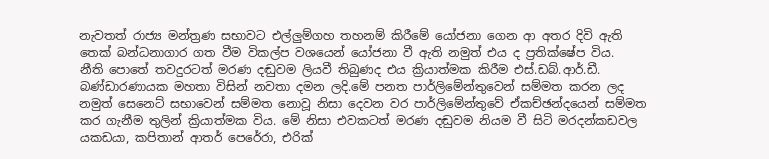නැවතත් රාජ්‍ය මන්ත්‍රණ සභාවට එල්ලුම්ගහ තහනම් කිරීමේ යෝජනා ගෙන ආ අතර දිවි ඇති තෙක් බන්ධනාගාර ගත වීම විකල්ප වශයෙන් යෝජනා වී ඇති නමුත් එය ද ප්‍රතික්ෂේප විය.
නීති පොතේ තවදුරටත් මරණ දඬුවම ලියවී තිබුණද එය ක්‍රියාත්මක කිරීම එස්.ඩබ්.ආර්.ඩී. බණ්ඩාරණායක මහතා විසින් නවතා දමන ලදි.මේ පනත පාර්ලිමේන්තුවෙන් සම්මත කරන ලද නමුත් සෙනෙට් සභාවෙන් සම්මත නොවූ නිසා දෙවන වර පාර්ලිමේන්තුවේ ඒකච්ඡන්දයෙන් සම්මත කර ගැනීම තුලින් ක්‍රියාත්මක විය. මේ නිසා එවකටත් මරණ දඬුවම නියම වී සිටි මරදන්කඩවල යකඩයා, කපිතාන් ආතර් පෙරේරා, එරික්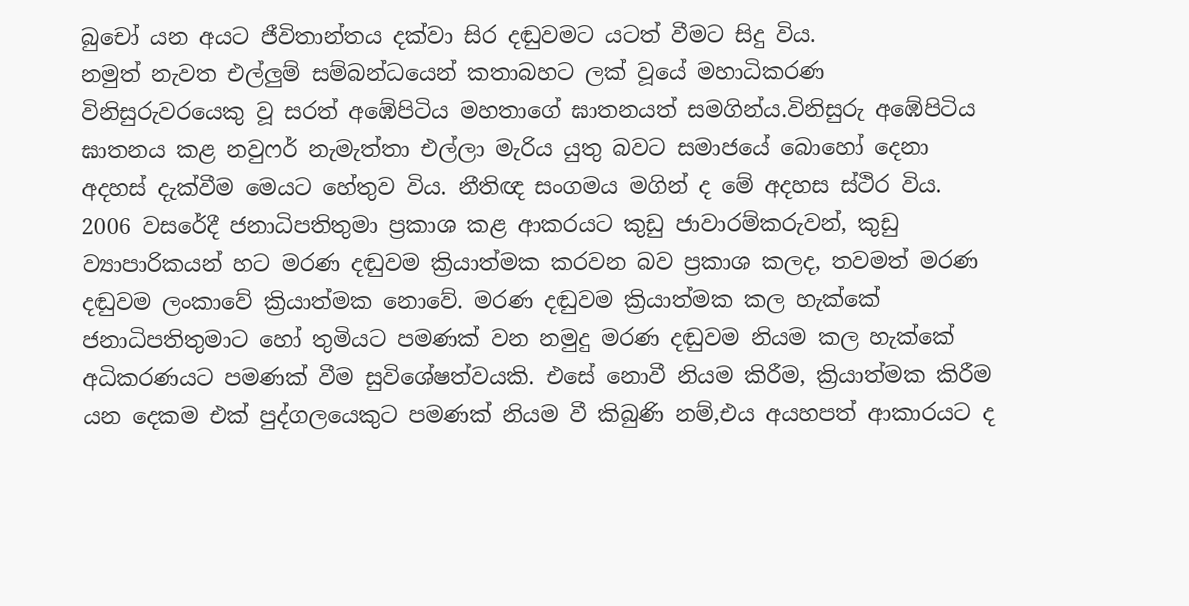බුචෝ යන අයට ජීවිතාන්තය දක්වා සිර දඬුවමට යටත් වීමට සිදු විය.
නමුත් නැවත එල්ලුම් සම්බන්ධයෙන් කතාබහට ලක් වූයේ මහාධිකරණ විනිසුරුවරයෙකු වූ සරත් අඹේපිටිය මහතාගේ ඝාතනයත් සමගින්ය.විනිසුරු අඹේපිටිය ඝාතනය කළ නවුෆර් නැමැත්තා එල්ලා මැරිය යුතු බවට සමාජයේ බොහෝ දෙනා අදහස් දැක්වීම මෙයට හේතුව විය. නීතිඥ සංගමය මගින් ද මේ අදහස ස්ථිර විය. 2006 වසරේදී ජනාධිපතිතුමා ප්‍රකාශ කළ ආකර‍යට කුඩු ජා‍වාරම්කරුවන්, කුඩු ව්‍යාපාරිකයන් හට මරණ දඬුවම ක්‍රියාත්මක කරවන බව ප්‍රකාශ කලද, තවමත් මරණ දඬුවම ලංකාවේ ක්‍රියාත්මක නොවේ. මරණ දඬුවම ක්‍රියාත්මක කල හැක්කේ ජනාධිපතිතුමාට හෝ තුමියට පමණක් වන නමුදු මරණ දඬුවම නියම කල හැක්කේ අධිකරණයට පමණක් වීම සුවිශේෂත්වයකි. එසේ නොවී නියම කිරීම, ක්‍රියාත්මක කිරීම යන දෙකම එක් පුද්ගලයෙකුට පමණක් නියම වී කිබුණි නම්,එය අයහපත් ආකාරයට ද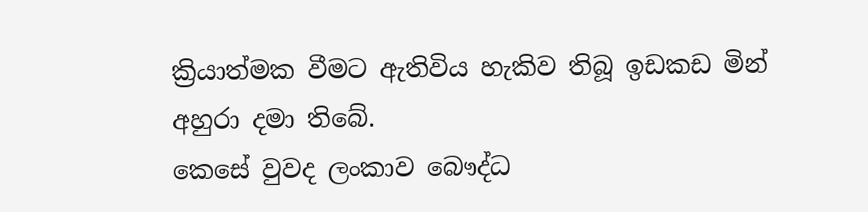ක්‍රියාත්මක වීමට ඇතිවිය හැකිව තිබූ ඉඩකඩ මින් අහුරා දමා තිබේ.
කෙසේ වුවද ලංකාව බෞද්ධ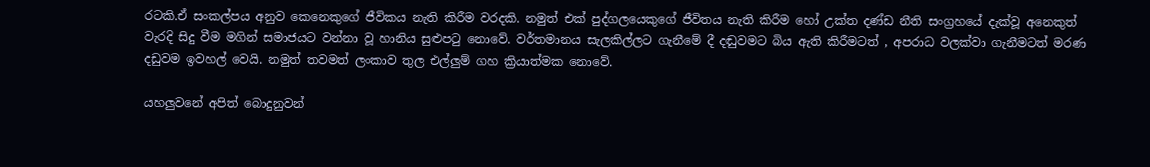රටකි.ඒ සංකල්පය අනුව කෙනෙකුගේ ජීවිකය නැති කිරීම වරදකි. නමුත් එක් පුද්ගලයෙකුගේ ජීවිතය නැති කිරීම හෝ උක්ත දණ්ඩ නීති සංග්‍රහයේ දැක්වූ අනෙකුත් වැරදි සිදු වීම මගින් සමාජයට වන්නා වූ හානිය සුළුපටු නොවේ. වර්තමානය සැලකිල්ලට ගැනීමේ දී දඬුවමට බිය ඇති කිරීමටත් , අපරාධ වලක්වා ගැනීමටත් මරණ දඩුවම ඉවහල් වෙයි. නමුත් තවමත් ලංකාව තුල එල්ලුම් ගහ ක්‍රියාත්මක නොවේ.

යහලුවනේ අපිත් බොදුනුවන්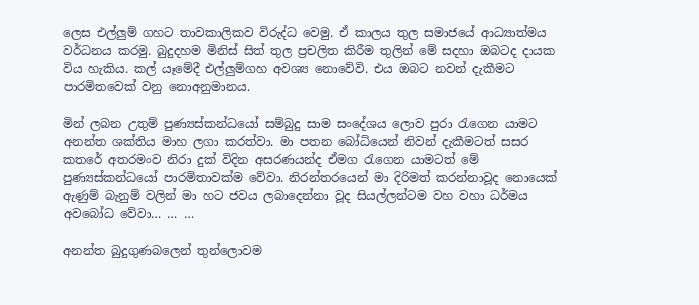ලෙස එල්ලුම් ගහට තාවකාලිකව විරුද්ධ වෙමු. ඒ කාලය තුල සමාජයේ ආධ්‍යාත්මය වර්ධනය කරමු. බුදුදහම මිනිස් සිත් තුල ප්‍රචලිත කිරීම තුලින් මේ සදහා ඔබටද දායක විය හැකිය. කල් යෑමේදී එල්ලුම්ගහ අවශ්‍ය නොවේවි. එය ඔබට නවන් දැකීමට පාරමිතවෙක් වනු නොඅනුමානය.

මින් ලබන උතුම් පුණ්‍යස්කන්ධයෝ සම්බුදු සාම සංදේශය ලොව පුරා රැගෙන යාමට අනන්ත ශක්තිය මාහ ලගා කරත්වා. මා පතන බෝධියෙන් නිවන් දැකීමටත් සසර කතරේ අතරමංව නිරා දුක් විදින අසරණයන්ද ඒමග රැගෙන යාමටත් මේ පුණ්‍යස්කන්ධයෝ පාරමිතාවක්ම වේවා. නිරන්තරයෙන් මා දිරිමත් කරන්නාවූද නොයෙක් ඇණුම් බැනුම් වලින් මා හට ජවය ලබාදෙන්නා වූද සියල්ලන්ටම වහ වහා ධර්මය අවබෝධ වේවා… … …

අනන්ත බුදුගුණබලෙන් තුන්ලොවම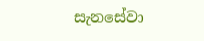සැනසේවා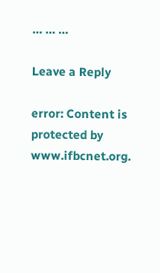… … …

Leave a Reply

error: Content is protected by www.ifbcnet.org.